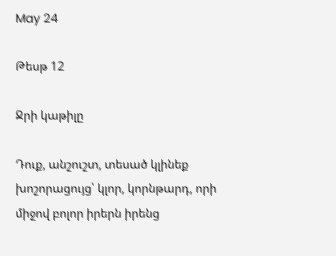May 24

Թեսթ 12

Ջրի կաթիլը

Դուք, անշուշտ, տեսած կլինեք խոշորացույց՝ կլոր, կորնթարդ, որի միջով բոլոր իրերն իրենց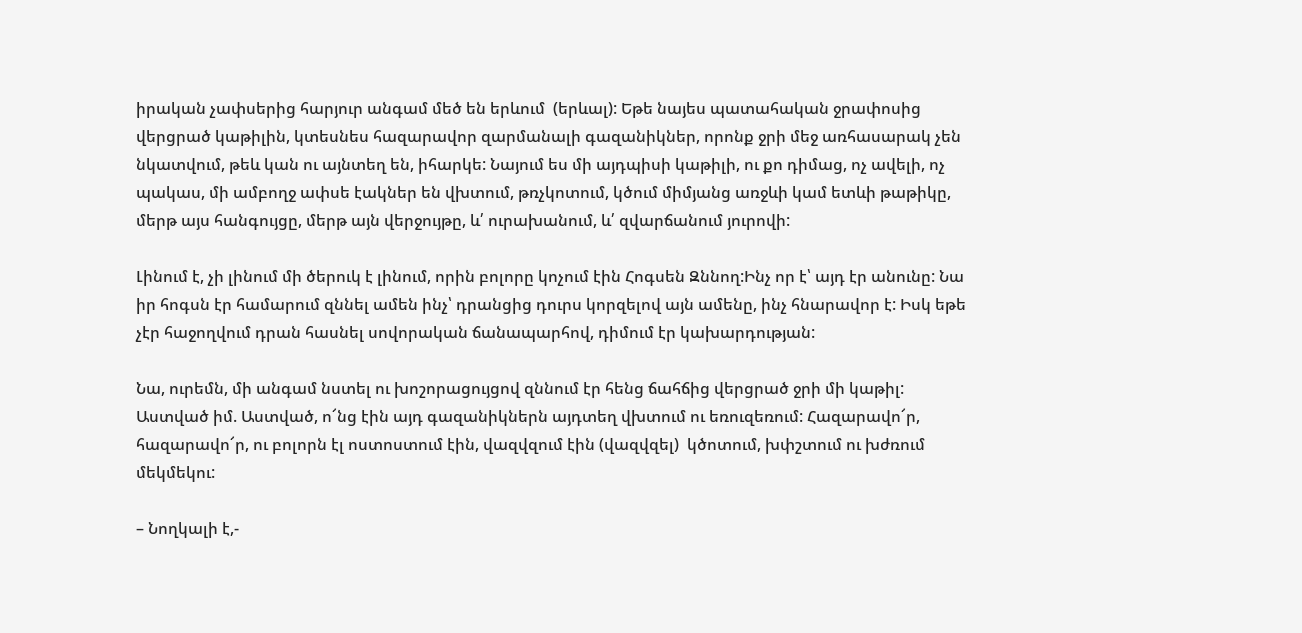իրական չափսերից հարյուր անգամ մեծ են երևում  (երևալ): Եթե նայես պատահական ջրափոսից վերցրած կաթիլին, կտեսնես հազարավոր զարմանալի գազանիկներ, որոնք ջրի մեջ առհասարակ չեն նկատվում, թեև կան ու այնտեղ են, իհարկե: Նայում ես մի այդպիսի կաթիլի, ու քո դիմաց, ոչ ավելի, ոչ պակաս, մի ամբողջ ափսե էակներ են վխտում, թռչկոտում, կծում միմյանց առջևի կամ ետևի թաթիկը, մերթ այս հանգույցը, մերթ այն վերջույթը, և՛ ուրախանում, և՛ զվարճանում յուրովի:

Լինում է, չի լինում մի ծերուկ է լինում, որին բոլորը կոչում էին Հոգսեն Զննող:Ինչ որ է՝ այդ էր անունը: Նա իր հոգսն էր համարում զննել ամեն ինչ՝ դրանցից դուրս կորզելով այն ամենը, ինչ հնարավոր է: Իսկ եթե չէր հաջողվում դրան հասնել սովորական ճանապարհով, դիմում էր կախարդության:

Նա, ուրեմն, մի անգամ նստել ու խոշորացույցով զննում էր հենց ճահճից վերցրած ջրի մի կաթիլ: Աստված իմ. Աստված, ո՜նց էին այդ գազանիկներն այդտեղ վխտում ու եռուզեռում: Հազարավո՜ր, հազարավո՜ր, ու բոլորն էլ ոստոստում էին, վազվզում էին (վազվզել)  կծոտում, խփշտում ու խժռում մեկմեկու:

– Նողկալի է,-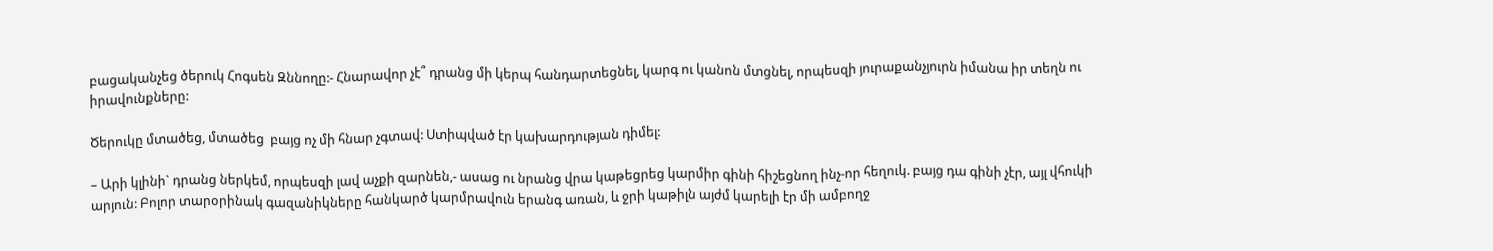բացականչեց ծերուկ Հոգսեն Զննողը:- Հնարավոր չէ՞ դրանց մի կերպ հանդարտեցնել, կարգ ու կանոն մտցնել, որպեսզի յուրաքանչյուրն իմանա իր տեղն ու իրավունքները:

Ծերուկը մտածեց, մտածեց  բայց ոչ մի հնար չգտավ: Ստիպված էր կախարդության դիմել:

– Արի կլինի` դրանց ներկեմ, որպեսզի լավ աչքի զարնեն,- ասաց ու նրանց վրա կաթեցրեց կարմիր գինի հիշեցնող ինչ-որ հեղուկ. բայց դա գինի չէր, այլ վհուկի արյուն: Բոլոր տարօրինակ գազանիկները հանկարծ կարմրավուն երանգ առան, և ջրի կաթիլն այժմ կարելի էր մի ամբողջ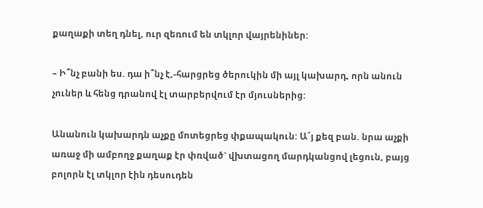քաղաքի տեղ դնել, ուր զեռում են տկլոր վայրենիներ:

– Ի՞նչ բանի ես. դա ի՞նչ է,-հարցրեց ծերուկին մի այլ կախարդ, որն անուն չուներ և հենց դրանով էլ տարբերվում էր մյուսներից:

Անանուն կախարդն աչքը մոտեցրեց փքապակուն: Ա՜յ քեզ բան. նրա աչքի առաջ մի ամբողջ քաղաք էր փռված` վխտացող մարդկանցով լեցուն, բայց բոլորն էլ տկլոր էին դեսուդեն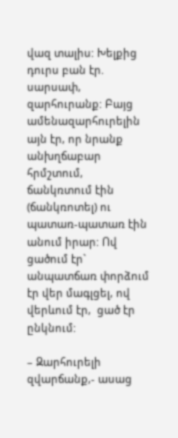վազ տալիս: Խելքից դուրս բան էր. սարսափ, զարհուրանք: Բայց ամենազարհուրելին այն էր, որ նրանք անխղճաբար հրմշտում, ճանկռտում էին (ճանկռոտել) ու պատառ-պատառ էին անում իրար: Ով ցածում էր` անպատճառ փորձում էր վեր մագլցել, ով վերևում էր,  ցած էր ընկնում:

– Զարհուրելի զվարճանք,- ասաց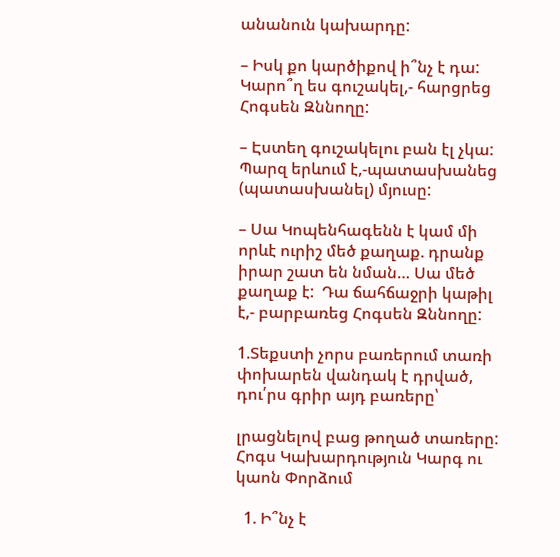անանուն կախարդը:

– Իսկ քո կարծիքով ի՞նչ է դա: Կարո՞ղ ես գուշակել,- հարցրեց Հոգսեն Զննողը:

– Էստեղ գուշակելու բան էլ չկա: Պարզ երևում է,-պատասխանեց  (պատասխանել) մյուսը:

– Սա Կոպենհագենն է կամ մի որևէ ուրիշ մեծ քաղաք. դրանք իրար շատ են նման… Սա մեծ քաղաք է:  Դա ճահճաջրի կաթիլ է,- բարբառեց Հոգսեն Զննողը:

1.Տեքստի չորս բառերում տառի փոխարեն վանդակ է դրված, դու՛րս գրիր այդ բառերը՝

լրացնելով բաց թողած տառերը:
Հոգս Կախարդություն Կարգ ու կաոն Փորձում

  1. Ի՞նչ է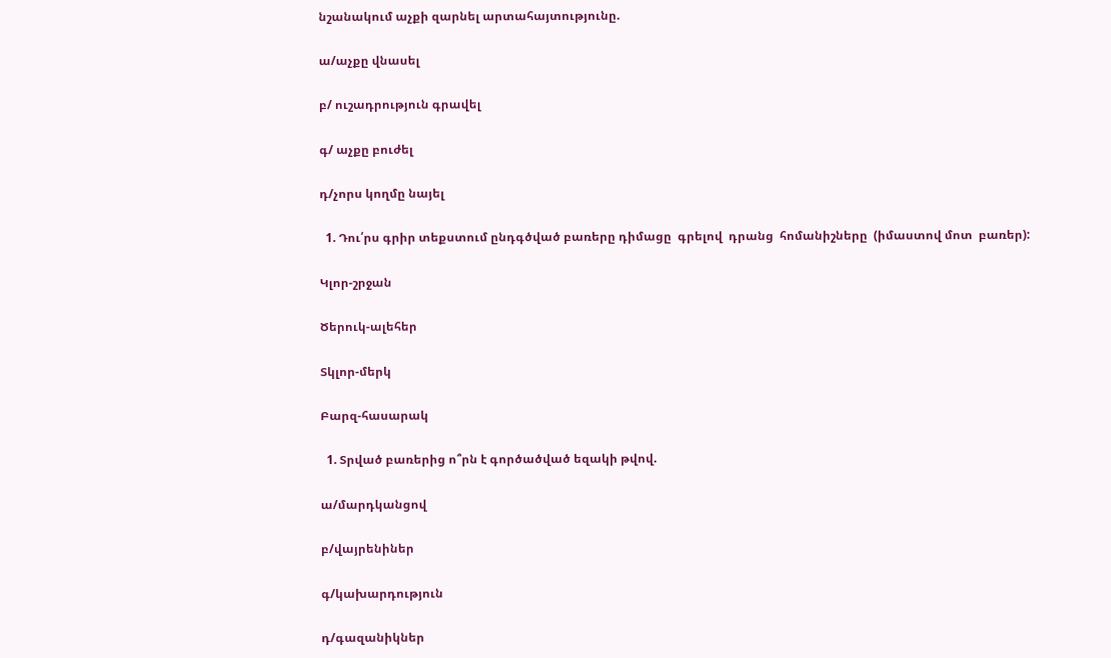նշանակում աչքի զարնել արտահայտությունը.

ա/աչքը վնասել

բ/ ուշադրություն գրավել

գ/ աչքը բուժել

դ/չորս կողմը նայել

  1. Դու՛րս գրիր տեքստում ընդգծված բառերը դիմացը  գրելով  դրանց  հոմանիշները  (իմաստով մոտ  բառեր):

Կլոր-շրջան

Ծերուկ-ալեհեր

Տկլոր-մերկ

Բարզ-հասարակ

  1. Տրված բառերից ո՞րն է գործածված եզակի թվով.

ա/մարդկանցով

բ/վայրենիներ

գ/կախարդություն

դ/գազանիկներ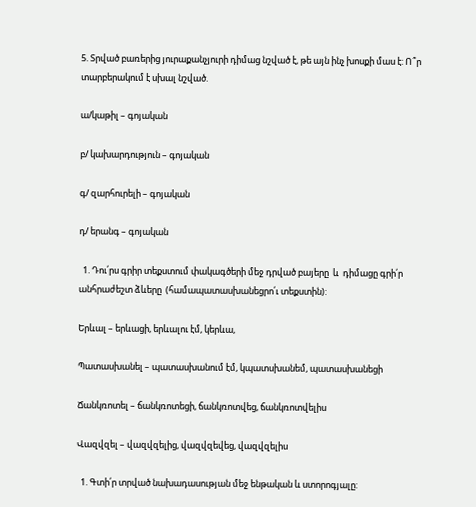5. Տրված բառերից յուրաքանչյուրի դիմաց նշված է, թե այն ինչ խոսքի մաս է: Ո՞ր տարբերակում է սխալ նշված.

ա/կաթիլ – գոյական

բ/ կախարդություն – գոյական

գ/ զարհուրելի – գոյական

դ/ երանգ – գոյական

  1. Դու՛րս գրիր տեքստում փակագծերի մեջ դրված բայերը  և  դիմացը գրի՛ր անհրաժեշտ ձևերը  (համապատասխանեցրո՛ւ տեքստին):

Երևալ – երևացի, երևալու էմ, կերևա,

Պատասխանել – պատասխանում էմ, կպատսխանեմ, պատասխանեցի

Ճանկռոտել – ճանկռոտեցի, ճանկռոտվեց, ճանկռոտվելիս

Վազվզել – վազվզելից, վազվզեվեց, վազվզելիս

  1. Գտի՛ր տրված նախադասության մեջ ենթական և ստորոգյալը: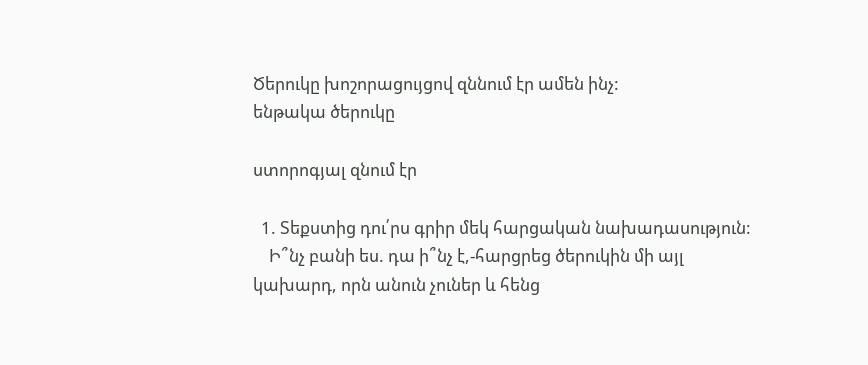Ծերուկը խոշորացույցով զննում էր ամեն ինչ:
ենթակա ծերուկը

ստորոգյալ զնում էր

  1. Տեքստից դու՛րս գրիր մեկ հարցական նախադասություն:
    Ի՞նչ բանի ես. դա ի՞նչ է,-հարցրեց ծերուկին մի այլ կախարդ, որն անուն չուներ և հենց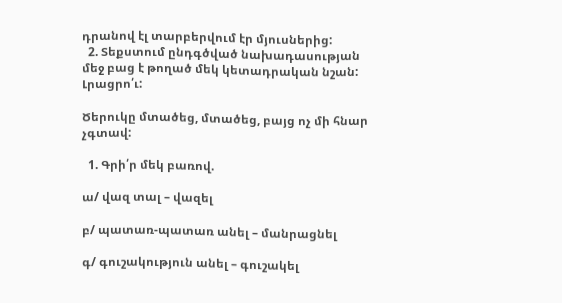դրանով էլ տարբերվում էր մյուսներից:
  2. Տեքստում ընդգծված նախադասության մեջ բաց է թողած մեկ կետադրական նշան: Լրացրո՛ւ:

Ծերուկը մտածեց, մտածեց, բայց ոչ մի հնար չգտավ:

  1. Գրի՛ր մեկ բառով.

ա/ վազ տալ – վազել

բ/ պատառ-պատառ անել – մանրացնել

գ/ գուշակություն անել – գուշակել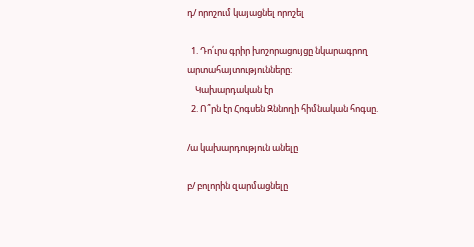դ/ որոշում կայացնել որոշել

  1. Դո՛ւրս գրիր խոշորացույցը նկարագրող արտահայտությունները:
    Կախարդական էր
  2. Ո՞րն էր Հոգսեն Զննողի հիմնական հոգսը.

/ա կախարդություն անելը

բ/ բոլորին զարմացնելը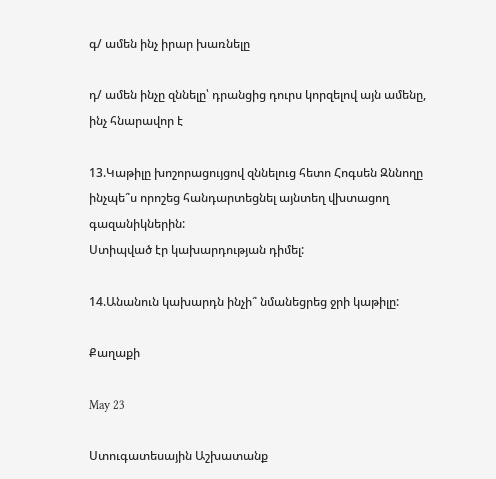գ/ ամեն ինչ իրար խառնելը

դ/ ամեն ինչը զննելը՝ դրանցից դուրս կորզելով այն ամենը, ինչ հնարավոր է

13.Կաթիլը խոշորացույցով զննելուց հետո Հոգսեն Զննողը ինչպե՞ս որոշեց հանդարտեցնել այնտեղ վխտացող գազանիկներին:
Ստիպված էր կախարդության դիմել:

14.Անանուն կախարդն ինչի՞ նմանեցրեց ջրի կաթիլը:

Քաղաքի

May 23

Ստուգատեսային Աշխատանք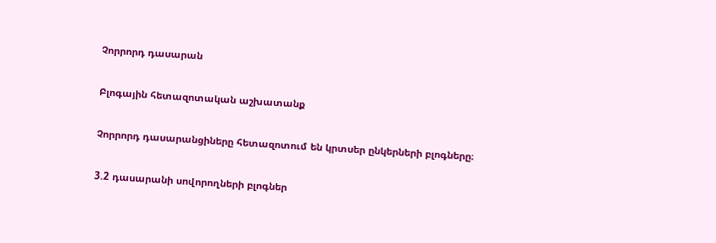Չորրորդ դասարան

Բլոգային հետազոտական աշխատանք

Չորրորդ դասարանցիները հետազոտում են կրտսեր ընկերների բլոգները։

3.2 դասարանի սովորողների բլոգներ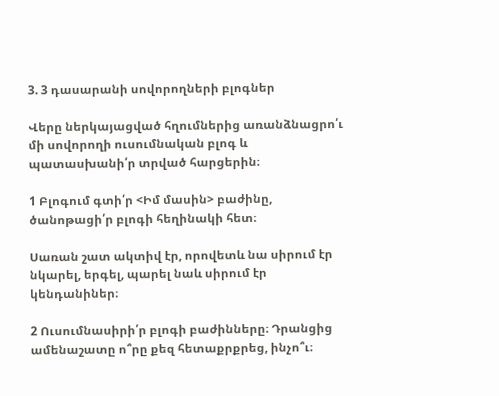3. 3 դասարանի սովորողների բլոգներ

Վերը ներկայացված հղումներից առանձնացրո՛ւ մի սովորողի ուսումնական բլոգ և պատասխանի՛ր տրված հարցերին։

1 Բլոգում գտի՛ր <Իմ մասին> բաժինը, ծանոթացի՛ր բլոգի հեղինակի հետ։

Սառան շատ ակտիվ էր, որովետև նա սիրում էր նկարել, երգել, պարել նաև սիրում էր կենդանիներ։

2 Ուսումնասիրի՛ր բլոգի բաժինները։ Դրանցից ամենաշատը ո՞րը քեզ հետաքրքրեց, ինչո՞ւ։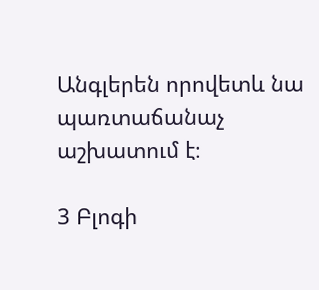Անգլերեն որովետև նա պառտաճանաչ աշխատում է։

3 Բլոգի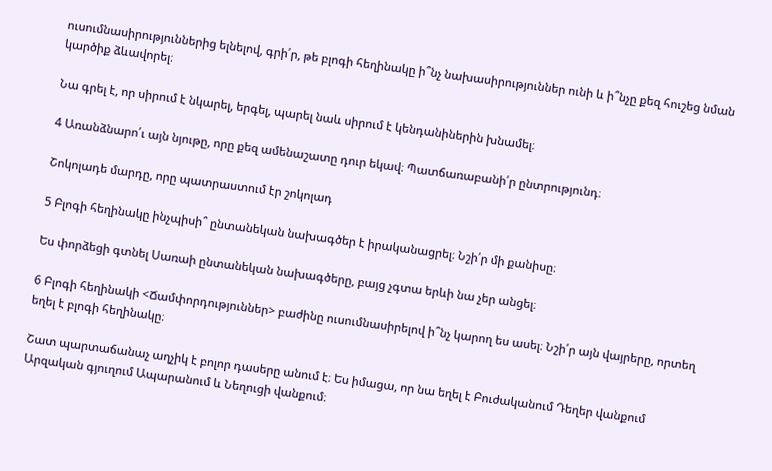ուսումնասիրություններից ելնելով, գրի՛ր, թե բլոգի հեղինակը ի՞նչ նախասիրություններ ունի և ի՞նչը քեզ հուշեց նման կարծիք ձևավորել։

Նա գրել է, որ սիրում է նկարել, երգել, պարել նաև սիրում է կենդանիներին խնամել։

4 Առանձնարո՛ւ այն նյութը, որը քեզ ամենաշատը դուր եկավ։ Պատճառաբանի՛ր ընտրությունդ։

Շոկոլադե մարդը, որը պատրաստում էր շոկոլադ

5 Բլոգի հեղինակը ինչպիսի՞ ընտանեկան նախագծեր է իրականացրել։ Նշի՛ր մի քանիսը։

Ես փորձեցի գտնել Սառաի ընտանեկան նախագծերը, բայց չգտա երևի նա չեր անցել։

6 Բլոգի հեղինակի <Ճամփորդություններ> բաժինը ուսումնասիրելով ի՞նչ կարող ես ասել։ Նշի՛ր այն վայրերը, որտեղ եղել է բլոգի հեղինակը։

Շատ պարտաճանաչ աղչիկ է բոլոր դասերը անում է։ Ես իմացա, որ նա եղել է Բուժականում Դեղեր վանքում Արզական գյուղում Ապարանում և Նեղուցի վանքում։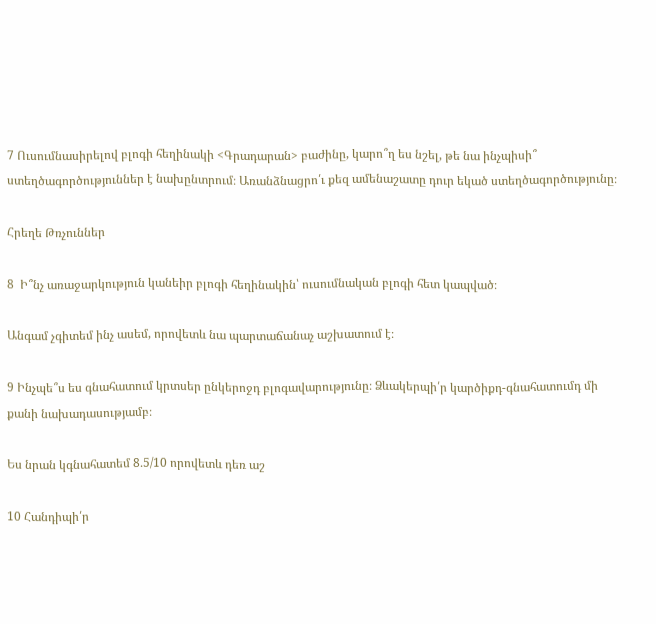7 Ուսումնասիրելով բլոգի հեղինակի <Գրադարան> բաժինը, կարո՞ղ ես նշել, թե նա ինչպիսի՞ ստեղծագործություններ է նախընտրում։ Առանձնացրո՛ւ քեզ ամենաշատը դուր եկած ստեղծագործությունը։

Հրեղե Թռչուններ

8  Ի՞նչ առաջարկություն կանեիր բլոգի հեղինակին՝ ուսումնական բլոգի հետ կապված։

Անգամ չգիտեմ ինչ ասեմ, որովետև նա պարտաճանաչ աշխատում է։

9 Ինչպե՞ս ես գնահատում կրտսեր ընկերոջդ բլոգավարությունը։ Ձևակերպի՛ր կարծիքդ-գնահատումդ մի քանի նախադասությամբ։

Ես նրան կգնահատեմ 8․5/10 որովետև դեռ աշ

10 Հանդիպի՛ր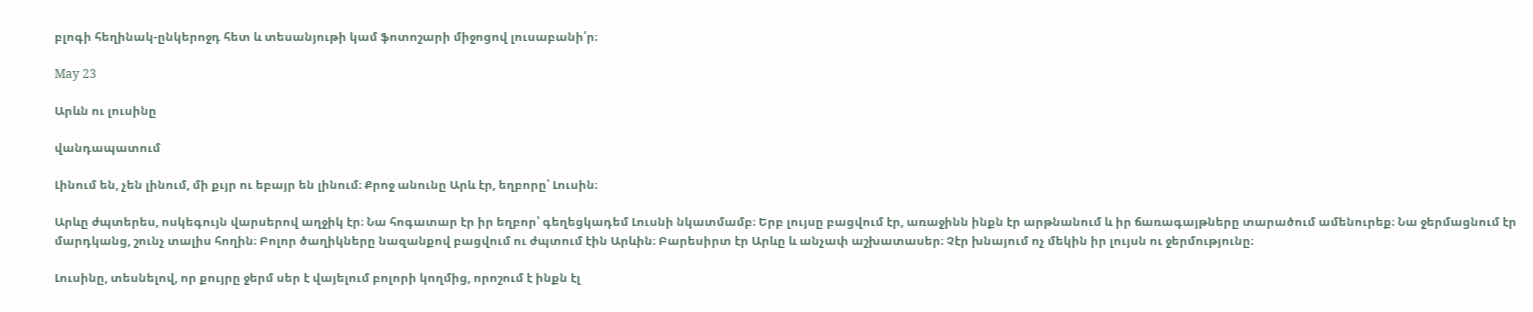բլոգի հեղինակ-ընկերոջդ հետ և տեսանյութի կամ ֆոտոշարի միջոցով լուսաբանի՛ր։

May 23

Արևն ու լուսինը

վանդապատում

Լինում են, չեն լինում, մի քւյր ու եբայր են լինում։ Քրոջ անունը Արև էր, եղբորը՝ Լուսին։

Արևը ժպտերես, ոսկեգույն վարսերով աղջիկ էր։ Նա հոգատար էր իր եղբոր՝ գեղեցկադեմ Լուսնի նկատմամբ։ Երբ լույսը բացվում էր, առաջինն ինքն էր արթնանում և իր ճառագայթները տարածում ամենուրեք։ Նա ջերմացնում էր մարդկանց, շունչ տալիս հողին։ Բոլոր ծաղիկները նազանքով բացվում ու ժպտում էին Արևին։ Բարեսիրտ էր Արևը և անչափ աշխատասեր։ Չէր խնայում ոչ մեկին իր լույսն ու ջերմությունը։

Լուսինը, տեսնելով, որ քույրը ջերմ սեր է վայելում բոլորի կողմից, որոշում է ինքն էլ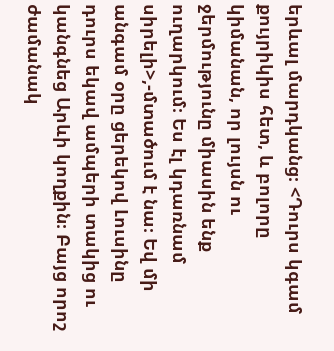երևալ մարդկանց։ <Դուրս կգամ քույրիկիս հետ, և բոլորը կիմանան, որ լույսն ու ջերմությունը միասին ենք ուղարկում։ Ես էլ կդառնամ սիրելի>,-մտածում է նա։ Եվ մի անգամ օրը ցերեկով Լուսինը դուրս եկավ ամպերի տակից ու կանգնեց Արևի կողքին։ Բայց որոշ ժամանակ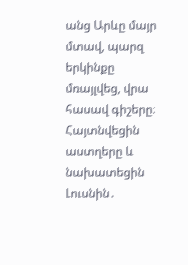անց Արևը մայր մտավ, պարզ երկինքը մռայլվեց, վրա հասավ գիշերը։ Հայտնվեցին աստղերը և նախատեցին Լուսնին․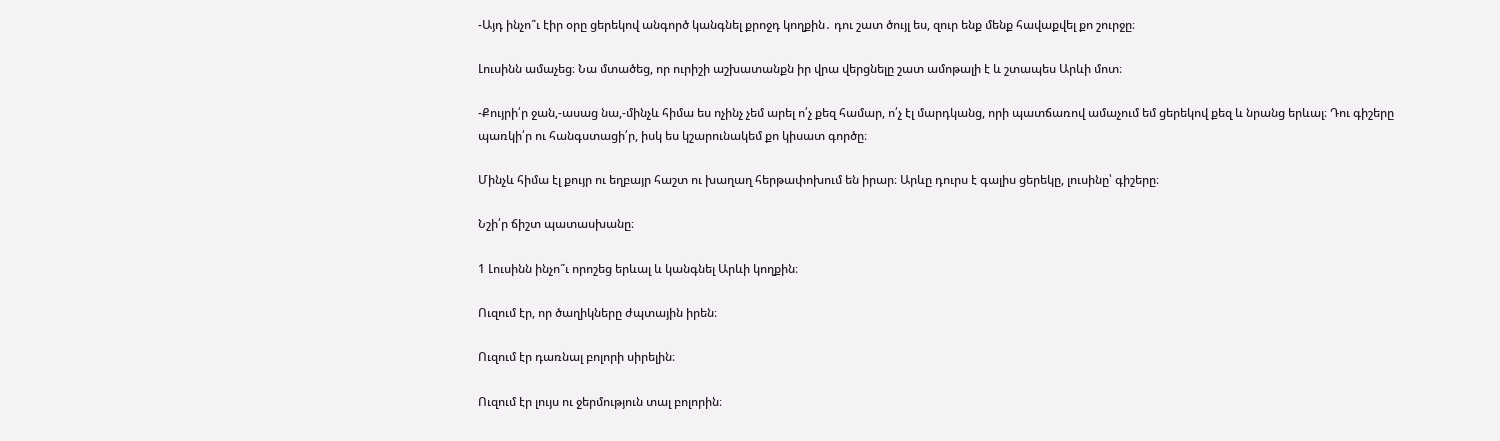-Այդ ինչո՞ւ էիր օրը ցերեկով անգործ կանգնել քրոջդ կողքին․ դու շատ ծույլ ես, զուր ենք մենք հավաքվել քո շուրջը։

Լուսինն ամաչեց։ Նա մտածեց, որ ուրիշի աշխատանքն իր վրա վերցնելը շատ ամոթալի է և շտապես Արևի մոտ։

-Քույրի՛ր ջան,-ասաց նա,-մինչև հիմա ես ոչինչ չեմ արել ո՛չ քեզ համար, ո՛չ էլ մարդկանց, որի պատճառով ամաչում եմ ցերեկով քեզ և նրանց երևալ։ Դու գիշերը պառկի՛ր ու հանգստացի՛ր, իսկ ես կշարունակեմ քո կիսատ գործը։

Մինչև հիմա էլ քույր ու եղբայր հաշտ ու խաղաղ հերթափոխում են իրար։ Արևը դուրս է գալիս ցերեկը, լուսինը՝ գիշերը։

Նշի՛ր ճիշտ պատասխանը։

1 Լուսինն ինչո՞ւ որոշեց երևալ և կանգնել Արևի կողքին։

Ուզում էր, որ ծաղիկները ժպտային իրեն։

Ուզում էր դառնալ բոլորի սիրելին։

Ուզում էր լույս ու ջերմություն տալ բոլորին։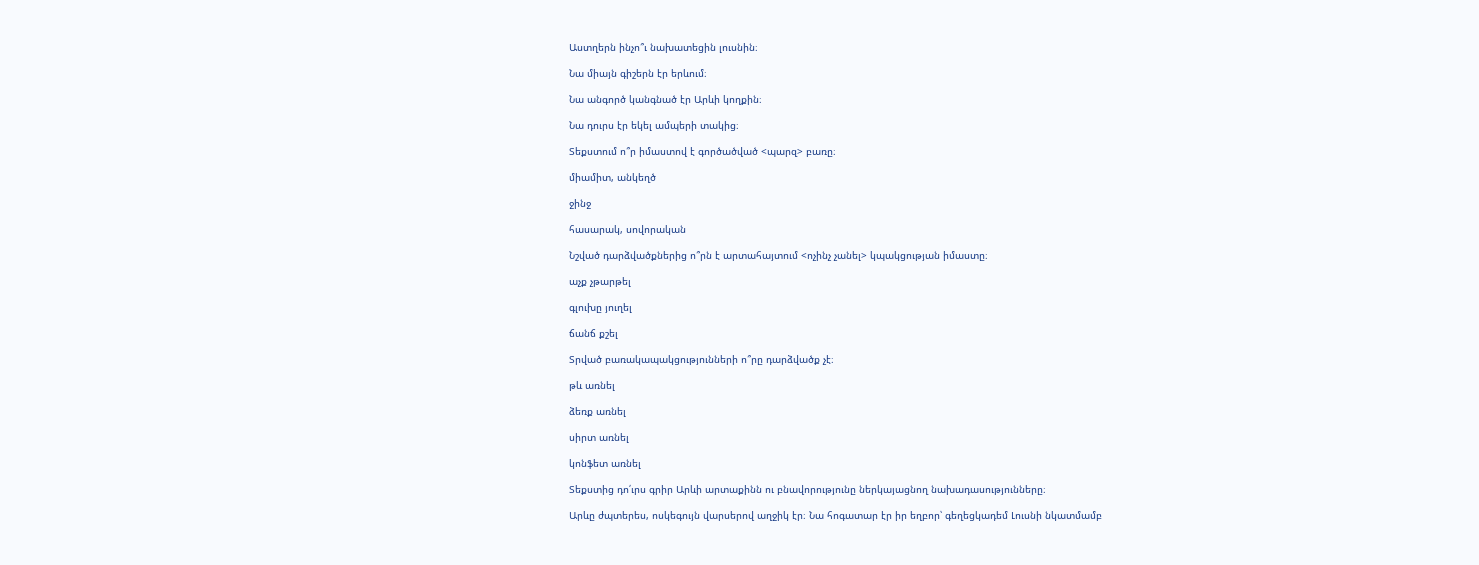Աստղերն ինչո՞ւ նախատեցին լուսնին։

Նա միայն գիշերն էր երևում։

Նա անգործ կանգնած էր Արևի կողքին։

Նա դուրս էր եկել ամպերի տակից։

Տեքստում ո՞ր իմաստով է գործածված <պարզ> բառը։

միամիտ, անկեղծ

ջինջ

հասարակ, սովորական

Նշված դարձվածքներից ո՞րն է արտահայտում <ոչինչ չանել> կպակցության իմաստը։

աչք չթարթել

գլուխը յուղել

ճանճ քշել

Տրված բառակապակցությունների ո՞րը դարձվածք չէ։

թև առնել

ձեռք առնել

սիրտ առնել

կոնֆետ առնել

Տեքստից դո՛ւրս գրիր Արևի արտաքինն ու բնավորությունը ներկայացնող նախադասությունները։

Արևը ժպտերես, ոսկեգույն վարսերով աղջիկ էր։ Նա հոգատար էր իր եղբոր՝ գեղեցկադեմ Լուսնի նկատմամբ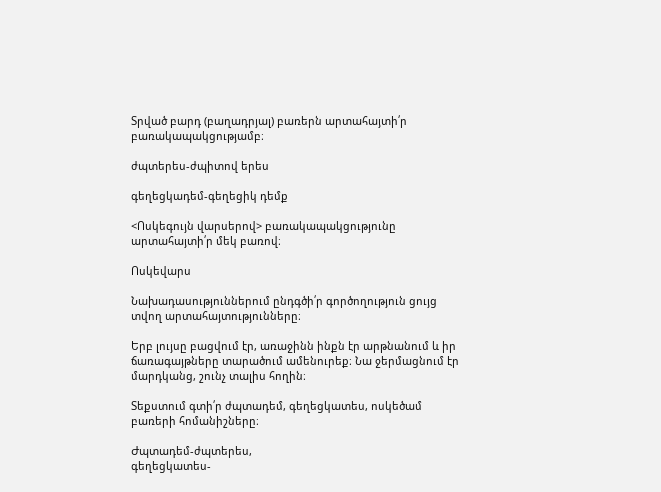Տրված բարդ (բաղադրյալ) բառերն արտահայտի՛ր բառակապակցությամբ։

ժպտերես-ժպիտով երես

գեղեցկադեմ-գեղեցիկ դեմք

<Ոսկեգույն վարսերով> բառակապակցությունը արտահայտի՛ր մեկ բառով։

Ոսկեվարս

Նախադասություններում ընդգծի՛ր գործողություն ցույց տվող արտահայտությունները։

Երբ լույսը բացվում էր, առաջինն ինքն էր արթնանում և իր ճառագայթները տարածում ամենուրեք։ Նա ջերմացնում էր մարդկանց, շունչ տալիս հողին։

Տեքստում գտի՛ր ժպտադեմ, գեղեցկատես, ոսկեծամ բառերի հոմանիշները։

Ժպտադեմ-ժպտերես,
գեղեցկատես-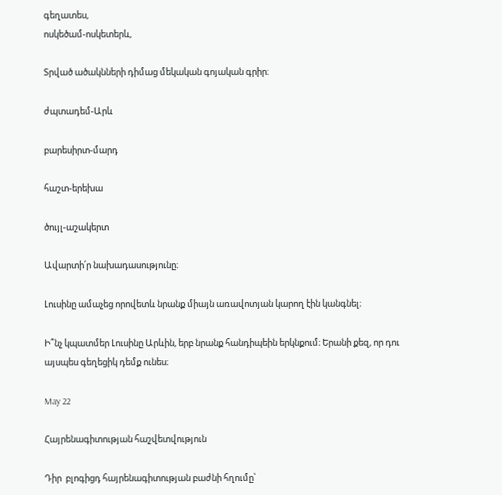գեղատես,
ոսկեծամ-ոսկետերև,

Տրված ածակնների դիմաց մեկական գոյական գրիր։

ժպտադեմ-Արև

բարեսիրտ-մարդ

հաշտ-երեխա

ծույլ-աշակերտ

Ավարտի՛ր նախադասությունը։

Լուսինը ամաչեց որովետև նրանք միայն առավոտյան կարող էին կանգնել։

Ի՞նչ կպատմեր Լուսինը Արևին, երբ նրանք հանդիպեին երկնքում։ Երանի քեզ, որ դու այսպես գեղեցիկ դեմք ունես։

May 22

Հայրենագիտության հաշվետվություն

Դիր  բլոգիցդ հայրենագիտության բաժնի հղումը՝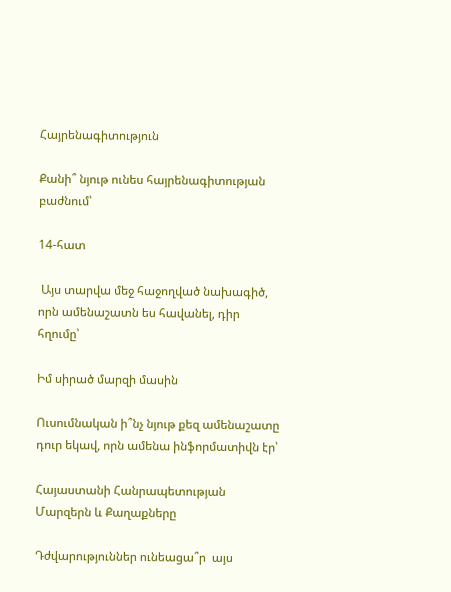Հայրենագիտություն

Քանի՞ նյութ ունես հայրենագիտության բաժնում՝

14-հատ

 Այս տարվա մեջ հաջողված նախագիծ, որն ամենաշատն ես հավանել, դիր հղումը՝

Իմ սիրած մարզի մասին

Ուսումնական ի՞նչ նյութ քեզ ամենաշատը դուր եկավ, որն ամենա ինֆորմատիվն էր՝

Հայաստանի Հանրապետության Մարզերն և Քաղաքները

Դժվարություններ ունեացա՞ր  այս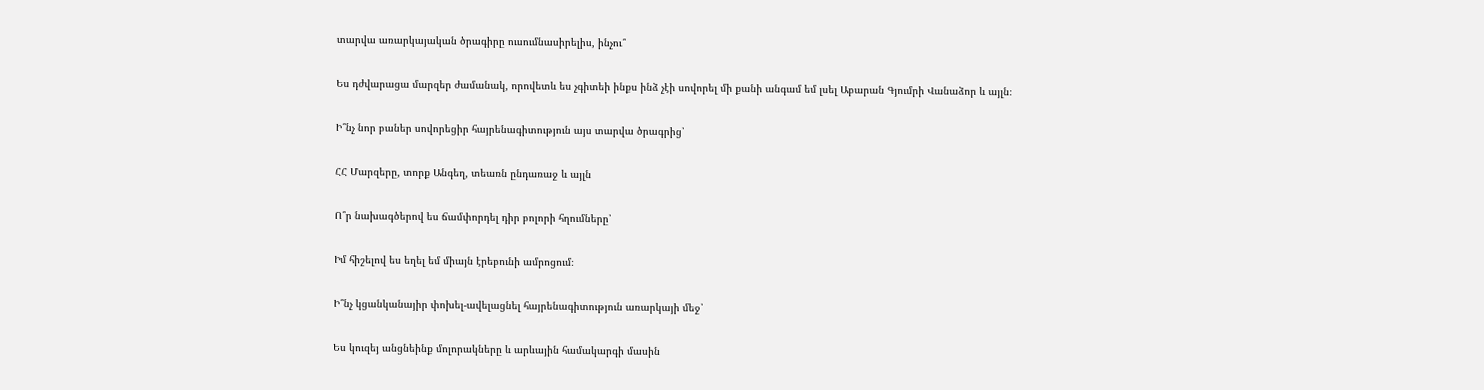տարվա առարկայական ծրագիրը ուսումնասիրելիս, ինչու՞

Ես դժվարացա մարզեր ժամանակ, որովետև ես չգիտեի ինքս ինձ չէի սովորել մի քանի անգամ եմ լսել Աբարան Գյումրի Վանաձոր և այլն։

Ի՞նչ նոր բաներ սովորեցիր հայրենագիտություն այս տարվա ծրագրից՝

ՀՀ Մարզերը, տորք Անգեղ, տեառն ընդառաջ և այլն

Ո՞ր նախագծերով ես ճամփորդել դիր բոլորի հղումները՝

Իմ հիշելով ես եղել եմ միայն էրեբունի ամրոցում։

Ի՞նչ կցանկանայիր փոխել-ավելացնել հայրենագիտություն առարկայի մեջ՝

Ես կուզեյ անցնեինք մոլորակները և արևային համակարգի մասին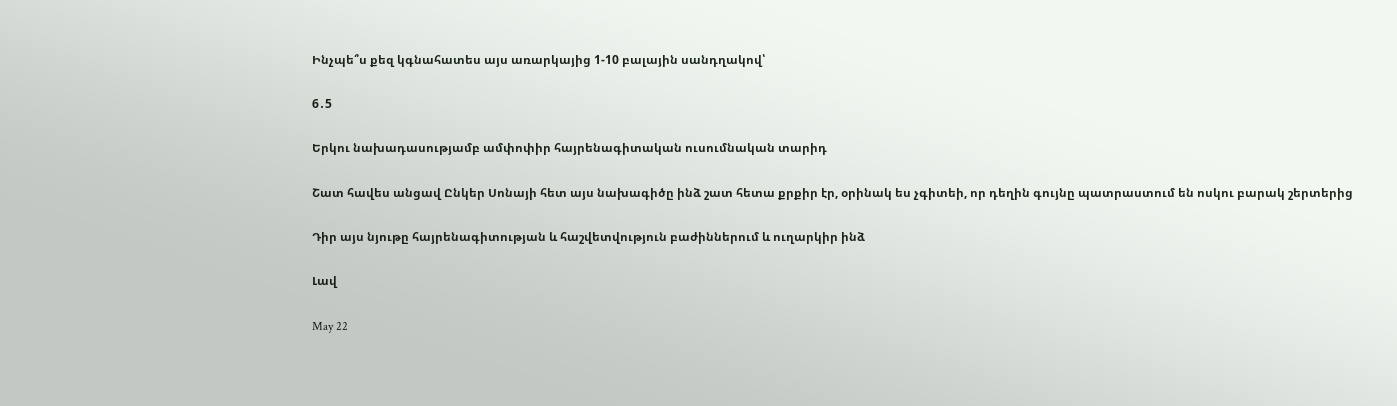Ինչպե՞ս քեզ կգնահատես այս առարկայից 1-10 բալային սանդղակով՝

6․5

Երկու նախադասությամբ ամփոփիր հայրենագիտական ուսումնական տարիդ

Շատ հավես անցավ Ընկեր Սոնայի հետ այս նախագիծը ինձ շատ հետա քրքիր էր, օրինակ ես չգիտեի, որ դեղին գույնը պատրաստում են ոսկու բարակ շերտերից

Դիր այս նյութը հայրենագիտության և հաշվետվություն բաժիններում և ուղարկիր ինձ

Լավ

May 22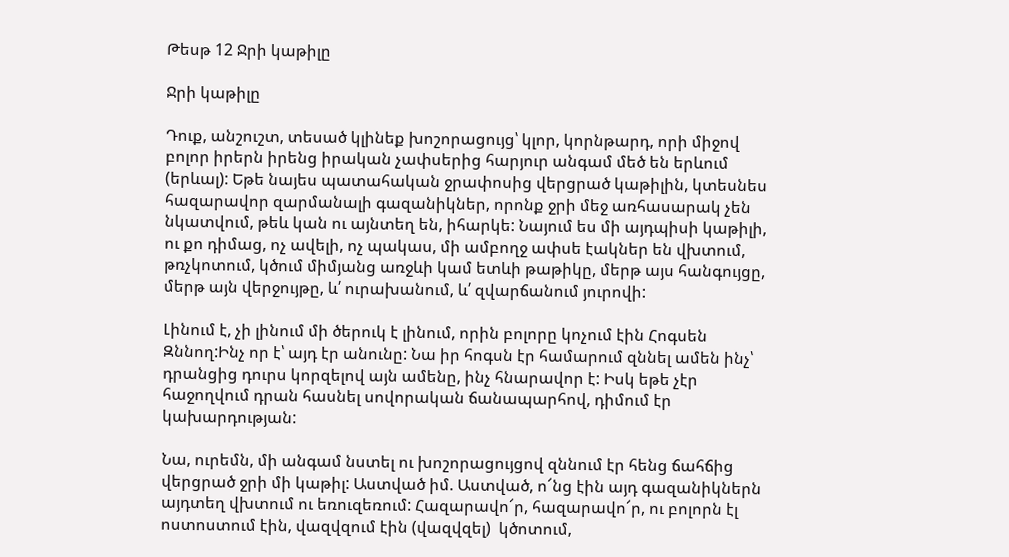Թեսթ 12 Ջրի կաթիլը

Ջրի կաթիլը

Դուք, անշուշտ, տեսած կլինեք խոշորացույց՝ կլոր, կորնթարդ, որի միջով բոլոր իրերն իրենց իրական չափսերից հարյուր անգամ մեծ են երևում  (երևալ): Եթե նայես պատահական ջրափոսից վերցրած կաթիլին, կտեսնես հազարավոր զարմանալի գազանիկներ, որոնք ջրի մեջ առհասարակ չեն նկատվում, թեև կան ու այնտեղ են, իհարկե: Նայում ես մի այդպիսի կաթիլի, ու քո դիմաց, ոչ ավելի, ոչ պակաս, մի ամբողջ ափսե էակներ են վխտում, թռչկոտում, կծում միմյանց առջևի կամ ետևի թաթիկը, մերթ այս հանգույցը, մերթ այն վերջույթը, և՛ ուրախանում, և՛ զվարճանում յուրովի:

Լինում է, չի լինում մի ծերուկ է լինում, որին բոլորը կոչում էին Հոգսեն Զննող:Ինչ որ է՝ այդ էր անունը: Նա իր հոգսն էր համարում զննել ամեն ինչ՝ դրանցից դուրս կորզելով այն ամենը, ինչ հնարավոր է: Իսկ եթե չէր հաջողվում դրան հասնել սովորական ճանապարհով, դիմում էր կախարդության:

Նա, ուրեմն, մի անգամ նստել ու խոշորացույցով զննում էր հենց ճահճից վերցրած ջրի մի կաթիլ: Աստված իմ. Աստված, ո՜նց էին այդ գազանիկներն այդտեղ վխտում ու եռուզեռում: Հազարավո՜ր, հազարավո՜ր, ու բոլորն էլ ոստոստում էին, վազվզում էին (վազվզել)  կծոտում,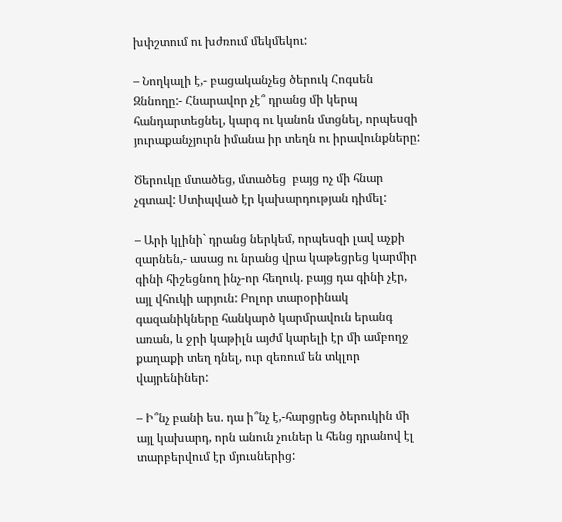խփշտում ու խժռում մեկմեկու:

– Նողկալի է,- բացականչեց ծերուկ Հոգսեն Զննողը:- Հնարավոր չէ՞ դրանց մի կերպ հանդարտեցնել, կարգ ու կանոն մտցնել, որպեսզի յուրաքանչյուրն իմանա իր տեղն ու իրավունքները:

Ծերուկը մտածեց, մտածեց  բայց ոչ մի հնար չգտավ: Ստիպված էր կախարդության դիմել:

– Արի կլինի` դրանց ներկեմ, որպեսզի լավ աչքի զարնեն,- ասաց ու նրանց վրա կաթեցրեց կարմիր գինի հիշեցնող ինչ-որ հեղուկ. բայց դա գինի չէր, այլ վհուկի արյուն: Բոլոր տարօրինակ գազանիկները հանկարծ կարմրավուն երանգ առան, և ջրի կաթիլն այժմ կարելի էր մի ամբողջ քաղաքի տեղ դնել, ուր զեռում են տկլոր վայրենիներ:

– Ի՞նչ բանի ես. դա ի՞նչ է,-հարցրեց ծերուկին մի այլ կախարդ, որն անուն չուներ և հենց դրանով էլ տարբերվում էր մյուսներից: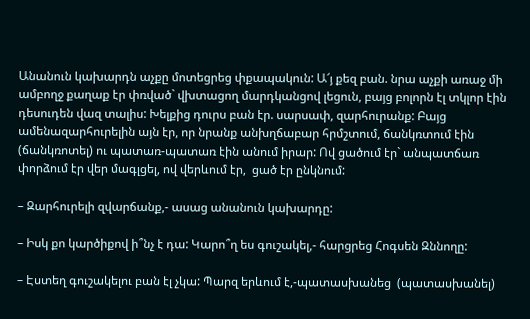Անանուն կախարդն աչքը մոտեցրեց փքապակուն: Ա՜յ քեզ բան. նրա աչքի առաջ մի ամբողջ քաղաք էր փռված` վխտացող մարդկանցով լեցուն, բայց բոլորն էլ տկլոր էին դեսուդեն վազ տալիս: Խելքից դուրս բան էր. սարսափ, զարհուրանք: Բայց ամենազարհուրելին այն էր, որ նրանք անխղճաբար հրմշտում, ճանկռտում էին (ճանկռոտել) ու պատառ-պատառ էին անում իրար: Ով ցածում էր` անպատճառ փորձում էր վեր մագլցել, ով վերևում էր,  ցած էր ընկնում:

– Զարհուրելի զվարճանք,- ասաց անանուն կախարդը:

– Իսկ քո կարծիքով ի՞նչ է դա: Կարո՞ղ ես գուշակել,- հարցրեց Հոգսեն Զննողը:

– Էստեղ գուշակելու բան էլ չկա: Պարզ երևում է,-պատասխանեց  (պատասխանել)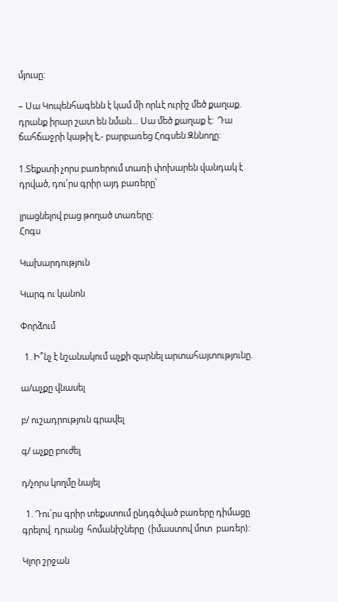մյուսը:

– Սա Կոպենհագենն է կամ մի որևէ ուրիշ մեծ քաղաք. դրանք իրար շատ են նման… Սա մեծ քաղաք է:  Դա ճահճաջրի կաթիլ է,- բարբառեց Հոգսեն Զննողը:

1.Տեքստի չորս բառերում տառի փոխարեն վանդակ է դրված, դու՛րս գրիր այդ բառերը՝

լրացնելով բաց թողած տառերը:
Հոգս

Կախարդություն

Կարգ ու կանոն

Փորձում

  1. Ի՞նչ է նշանակում աչքի զարնել արտահայտությունը.

ա/աչքը վնասել

բ/ ուշադրություն գրավել

գ/ աչքը բուժել

դ/չորս կողմը նայել

  1. Դու՛րս գրիր տեքստում ընդգծված բառերը դիմացը  գրելով  դրանց  հոմանիշները  (իմաստով մոտ  բառեր):

Կլոր շրջան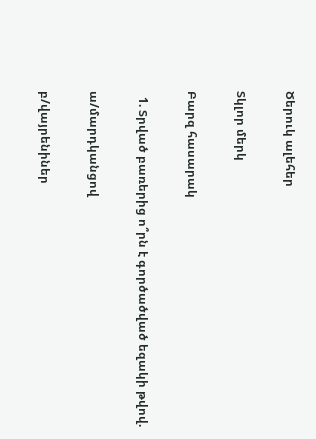Ծերուկ ալեհեր

Տկլոր մերկ

Բարզ հասարակ

  1. Տրված բառերից ո՞րն է գործածված եզակի թվով.

ա/մարդկանցով

բ/վայրենիներ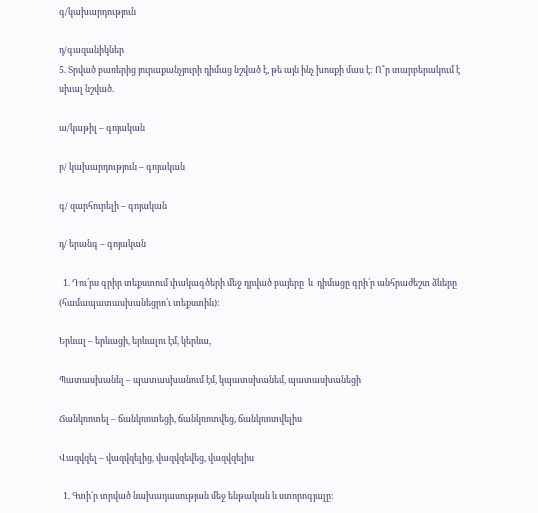գ/կախարդություն

դ/գազանիկներ
5. Տրված բառերից յուրաքանչյուրի դիմաց նշված է, թե այն ինչ խոսքի մաս է: Ո՞ր տարբերակում է սխալ նշված.

ա/կաթիլ – գոյական

բ/ կախարդություն – գոյական

գ/ զարհուրելի – գոյական

դ/ երանգ – գոյական

  1. Դու՛րս գրիր տեքստում փակագծերի մեջ դրված բայերը  և  դիմացը գրի՛ր անհրաժեշտ ձևերը  (համապատասխանեցրո՛ւ տեքստին):

Երևալ – երևացի, երևալու էմ, կերևա,

Պատասխանել – պատասխանում էմ, կպատսխանեմ, պատասխանեցի

Ճանկռոտել – ճանկռոտեցի, ճանկռոտվեց, ճանկռոտվելիս

Վազվզել – վազվզելից, վազվզեվեց, վազվզելիս

  1. Գտի՛ր տրված նախադասության մեջ ենթական և ստորոգյալը: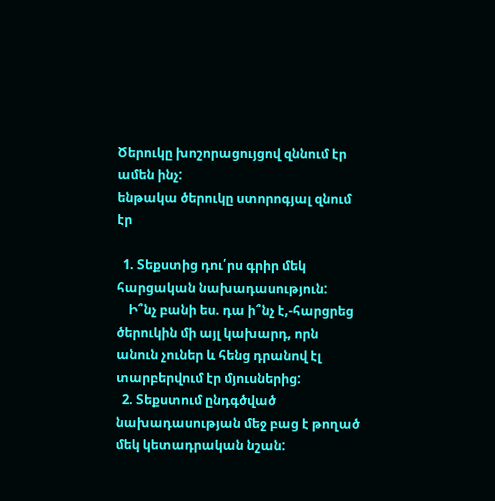Ծերուկը խոշորացույցով զննում էր ամեն ինչ:
ենթակա ծերուկը ստորոգյալ զնում էր

  1. Տեքստից դու՛րս գրիր մեկ հարցական նախադասություն:
    Ի՞նչ բանի ես. դա ի՞նչ է,-հարցրեց ծերուկին մի այլ կախարդ, որն անուն չուներ և հենց դրանով էլ տարբերվում էր մյուսներից:
  2. Տեքստում ընդգծված նախադասության մեջ բաց է թողած մեկ կետադրական նշան: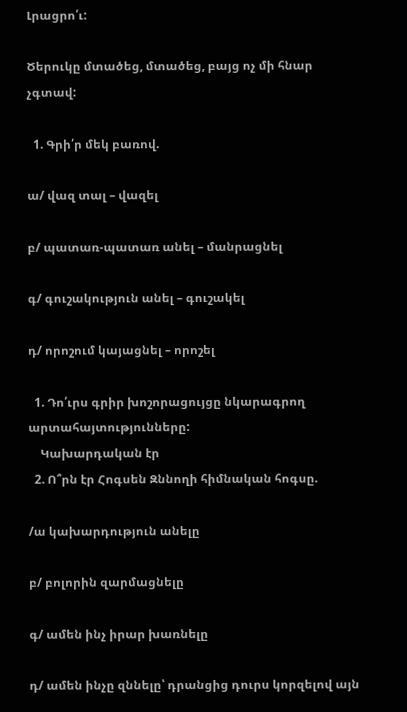Լրացրո՛ւ:

Ծերուկը մտածեց, մտածեց, բայց ոչ մի հնար չգտավ:

  1. Գրի՛ր մեկ բառով.

ա/ վազ տալ – վազել

բ/ պատառ-պատառ անել – մանրացնել

գ/ գուշակություն անել – գուշակել

դ/ որոշում կայացնել – որոշել

  1. Դո՛ւրս գրիր խոշորացույցը նկարագրող արտահայտությունները:
    Կախարդական էր
  2. Ո՞րն էր Հոգսեն Զննողի հիմնական հոգսը.

/ա կախարդություն անելը

բ/ բոլորին զարմացնելը

գ/ ամեն ինչ իրար խառնելը

դ/ ամեն ինչը զննելը՝ դրանցից դուրս կորզելով այն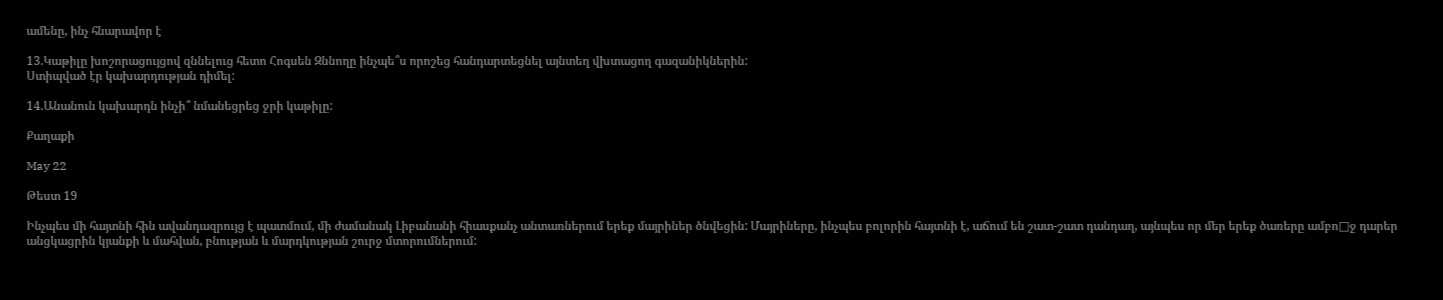ամենը, ինչ հնարավոր է

13.Կաթիլը խոշորացույցով զննելուց հետո Հոգսեն Զննողը ինչպե՞ս որոշեց հանդարտեցնել այնտեղ վխտացող գազանիկներին:
Ստիպված էր կախարդության դիմել:

14.Անանուն կախարդն ինչի՞ նմանեցրեց ջրի կաթիլը:

Քաղաքի

May 22

Թեստ 19

Ինչպես մի հայտնի հին ավանդազրույց է պատմում, մի ժամանակ Լիբանանի հիասքանչ անտառներում երեք մայրիներ ծնվեցին: Մայրիները, ինչպես բոլորին հայտնի է, աճում են շատ-շատ դանդաղ, այնպես որ մեր երեք ծառերը ամբո□ջ դարեր անցկացրին կյանքի և մահվան, բնության և մարդկության շուրջ մտորումներում: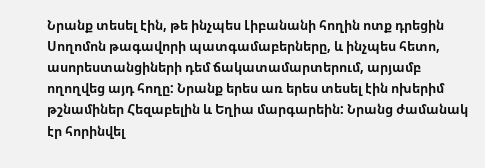Նրանք տեսել էին, թե ինչպես Լիբանանի հողին ոտք դրեցին Սողոմոն թագավորի պատգամաբերները, և ինչպես հետո, ասորեստանցիների դեմ ճակատամարտերում, արյամբ ողողվեց այդ հողը: Նրանք երես առ երես տեսել էին ոխերիմ թշնամիներ Հեզաբելին և Եղիա մարգարեին: Նրանց ժամանակ էր հորինվել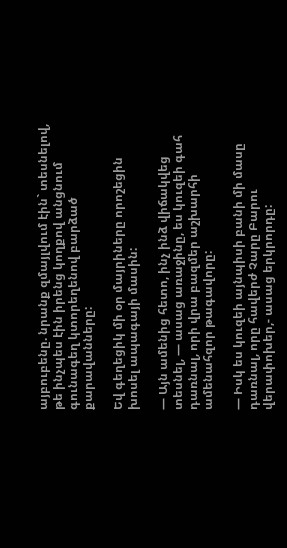այբուբենը. նրանք զմայլվում էին` տեսնելով, թե ինչպես էին իրենց կողքով անցնում գունագեղ կտորեղենով բարձած քարավանները:

Եվ գեղեցիկ մի օր մայրիները որոշեցին խոսել ապագայի մասին:

— Այն ամենից հետո, ինչ ինձ վիճակվեց տեսնել, — ասաց առաջինը, ես կուզեի գահ դառնալ, որի վրա բազմեր աշխարհի ամենահզոր թագավորը:

— Իսկ ես կուզեի այնպիսի բանի մի մասը դառնալ, որը հավերժ Չարը Բարու վերափոխեր,- ասաց երկրորդը: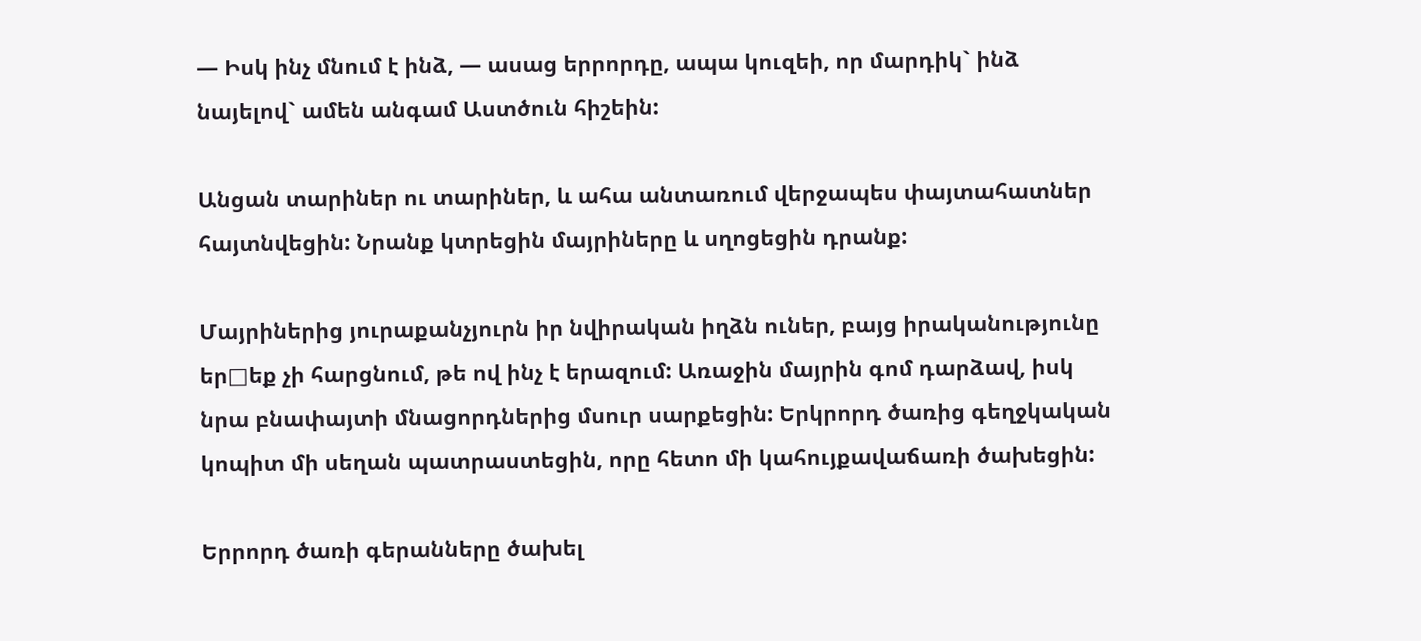— Իսկ ինչ մնում է ինձ, — ասաց երրորդը, ապա կուզեի, որ մարդիկ` ինձ նայելով` ամեն անգամ Աստծուն հիշեին:

Անցան տարիներ ու տարիներ, և ահա անտառում վերջապես փայտահատներ հայտնվեցին: Նրանք կտրեցին մայրիները և սղոցեցին դրանք:

Մայրիներից յուրաքանչյուրն իր նվիրական իղձն ուներ, բայց իրականությունը եր□եք չի հարցնում, թե ով ինչ է երազում: Առաջին մայրին գոմ դարձավ, իսկ նրա բնափայտի մնացորդներից մսուր սարքեցին: Երկրորդ ծառից գեղջկական կոպիտ մի սեղան պատրաստեցին, որը հետո մի կահույքավաճառի ծախեցին:

Երրորդ ծառի գերանները ծախել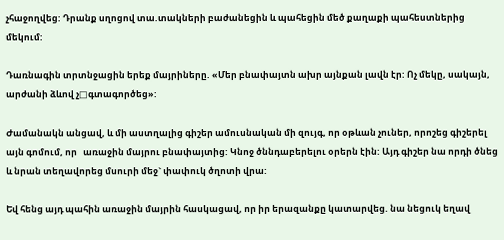չհաջողվեց: Դրանք սղոցով տա.տակների բաժանեցին և պահեցին մեծ քաղաքի պահեստներից մեկում:

Դառնագին տրտնջացին երեք մայրիները. «Մեր բնափայտն ախր այնքան լավն էր: Ոչ մեկը, սակայն, արժանի ձևով չ□գտագործեց»:

Ժամանակն անցավ, և մի աստղալից գիշեր ամուսնական մի զույգ, որ օթևան չուներ, որոշեց գիշերել այն գոմում, որ   առաջին մայրու բնափայտից: Կնոջ ծննդաբերելու օրերն էին: Այդ գիշեր նա որդի ծնեց և նրան տեղավորեց մսուրի մեջ` փափուկ ծղոտի վրա:

Եվ հենց այդ պահին առաջին մայրին հասկացավ, որ իր երազանքը կատարվեց. նա նեցուկ եղավ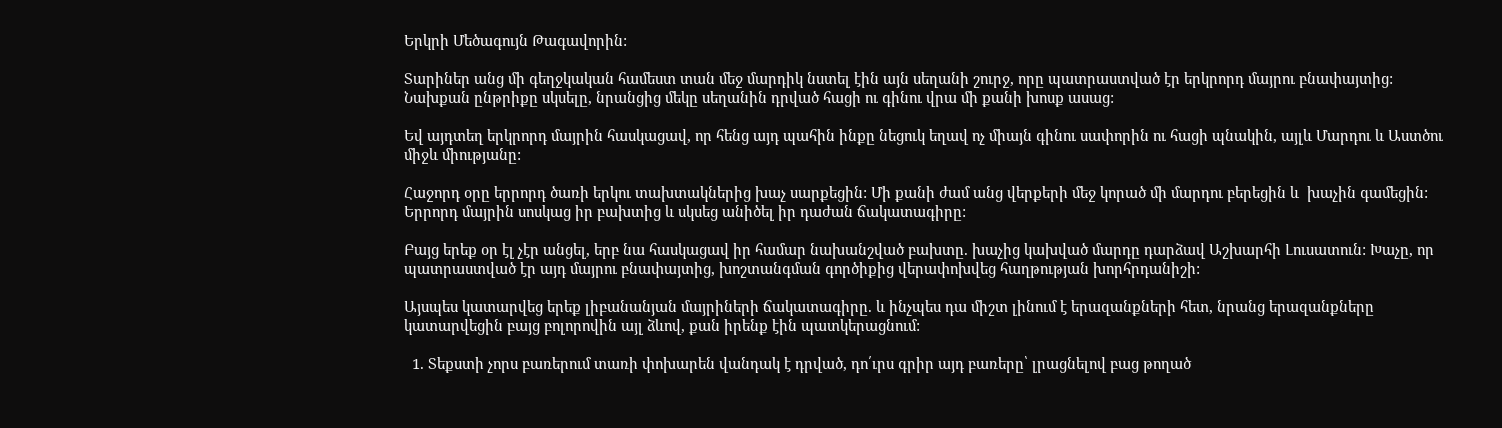Երկրի Մեծագույն Թագավորին:

Տարիներ անց մի գեղջկական համեստ տան մեջ մարդիկ նստել էին այն սեղանի շուրջ, որը պատրաստված էր երկրորդ մայրու բնափայտից: Նախքան ընթրիքը սկսելը, նրանցից մեկը սեղանին դրված հացի ու գինու վրա մի քանի խոսք ասաց:

Եվ այդտեղ երկրորդ մայրին հասկացավ, որ հենց այդ պահին ինքը նեցուկ եղավ ոչ միայն գինու սափորին ու հացի պնակին, այլև Մարդու և Աստծու միջև միությանը:

Հաջորդ օրը երրորդ ծառի երկու տախտակներից խաչ սարքեցին: Մի քանի ժամ անց վերքերի մեջ կորած մի մարդու բերեցին և  խաչին գամեցին: Երրորդ մայրին սոսկաց իր բախտից և սկսեց անիծել իր դաժան ճակատագիրը:

Բայց երեք օր էլ չէր անցել, երբ նա հասկացավ իր համար նախանշված բախտը. խաչից կախված մարդը դարձավ Աշխարհի Լուսատուն: Խաչը, որ պատրաստված էր այդ մայրու բնափայտից, խոշտանգման գործիքից վերափոխվեց հաղթության խորհրդանիշի:

Այսպես կատարվեց երեք լիբանանյան մայրիների ճակատագիրը. և ինչպես դա միշտ լինում է երազանքների հետ, նրանց երազանքները կատարվեցին բայց բոլորովին այլ ձևով, քան իրենք էին պատկերացնում:

  1. Տեքստի չորս բառերում տառի փոխարեն վանդակ է դրված, դո՛ւրս գրիր այդ բառերը՝ լրացնելով բաց թողած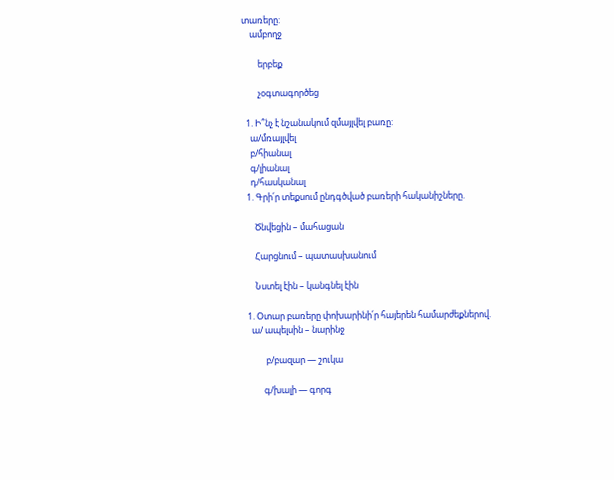տառերը:
    ամբողջ

        երբեք

        չօգտագործեց

  1. Ի՞նչ է նշանակում զմայլվել բառը:
    ա/մռայլվել
    բ/հիանալ
    գ/լիանալ
    դ/հասկանալ
  1. Գրի՛ր տեքսում ընդգծված բառերի հականիշները.

      Ծնվեցին – մահացան

      Հարցնում – պատասխանում

      Նստել էին – կանգնել էին

  1. Օտար բառերը փոխարինի՛ր հայերեն համարժեքներով.
    ա/ ապելսին – նարինջ

           բ/բազար — շուկա

          գ/խալի — գորգ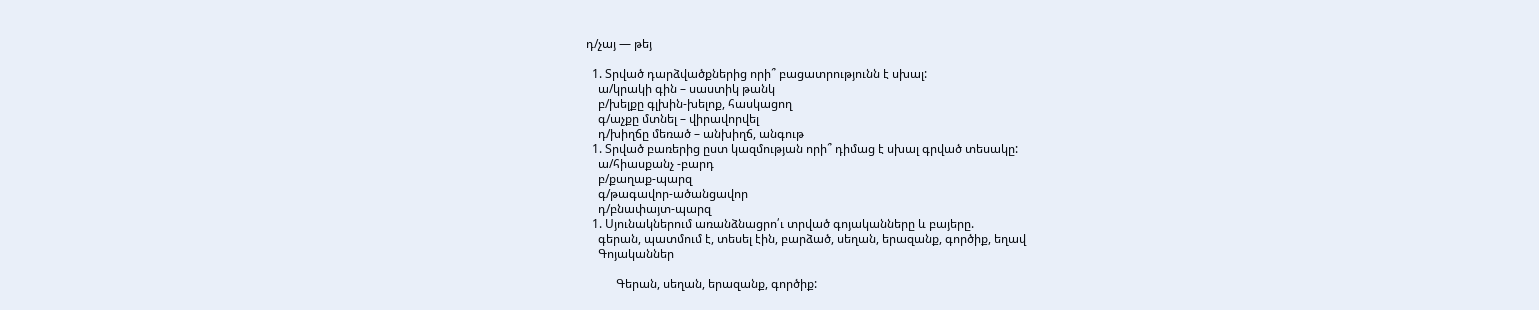դ/չայ — թեյ

  1. Տրված դարձվածքներից որի՞ բացատրությունն է սխալ:
    ա/կրակի գին – սաստիկ թանկ
    բ/խելքը գլխին-խելոք, հասկացող
    գ/աչքը մտնել – վիրավորվել
    դ/խիղճը մեռած – անխիղճ, անգութ
  1. Տրված բառերից ըստ կազմության որի՞ դիմաց է սխալ գրված տեսակը:
    ա/հիասքանչ -բարդ
    բ/քաղաք-պարզ
    գ/թագավոր-ածանցավոր
    դ/բնափայտ-պարզ
  1. Սյունակներում առանձնացրո՛ւ տրված գոյականները և բայերը.
    գերան, պատմում է, տեսել էին, բարձած, սեղան, երազանք, գործիք, եղավ
    Գոյականներ

          Գերան, սեղան, երազանք, գործիք: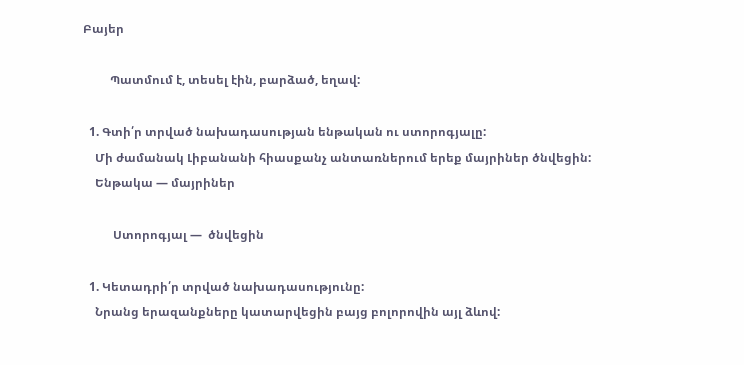Բայեր

         Պատմում է, տեսել էին, բարձած, եղավ:

  1. Գտի՛ր տրված նախադասության ենթական ու ստորոգյալը:
    Մի ժամանակ Լիբանանի հիասքանչ անտառներում երեք մայրիներ ծնվեցին:
    Ենթակա — մայրիներ

          Ստորոգյալ —  ծնվեցին

  1. Կետադրի՛ր տրված նախադասությունը:
    Նրանց երազանքները կատարվեցին բայց բոլորովին այլ ձևով: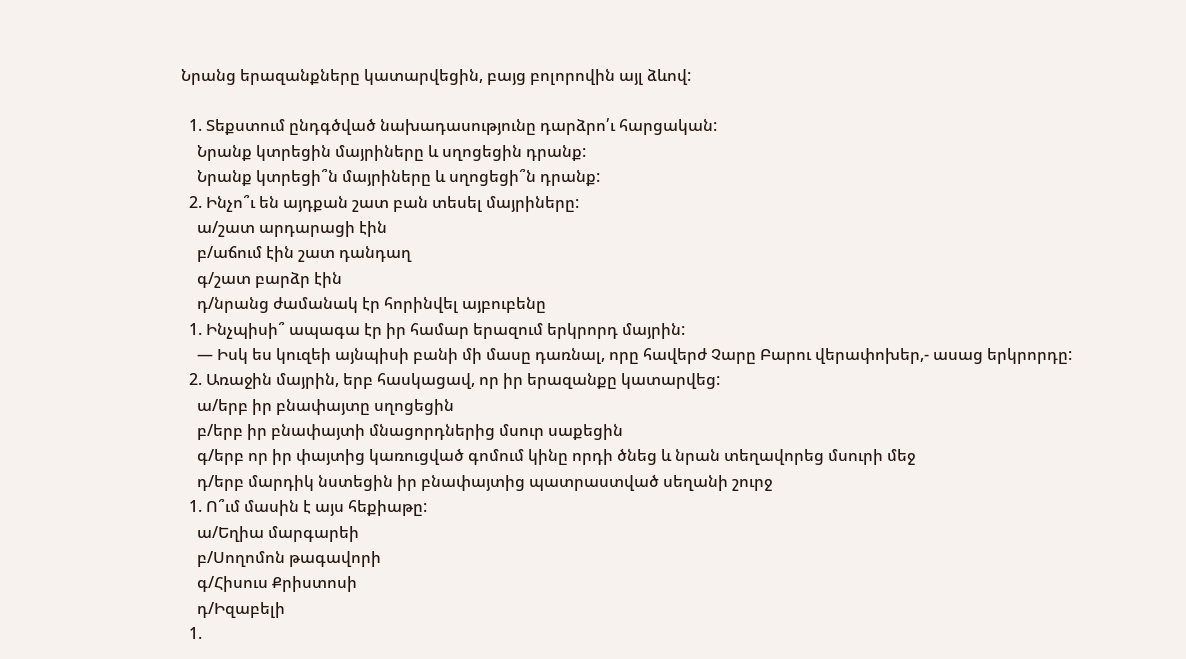Նրանց երազանքները կատարվեցին, բայց բոլորովին այլ ձևով:

  1. Տեքստում ընդգծված նախադասությունը դարձրո՛ւ հարցական:
    Նրանք կտրեցին մայրիները և սղոցեցին դրանք:
    Նրանք կտրեցի՞ն մայրիները և սղոցեցի՞ն դրանք:
  2. Ինչո՞ւ են այդքան շատ բան տեսել մայրիները:
    ա/շատ արդարացի էին
    բ/աճում էին շատ դանդաղ
    գ/շատ բարձր էին
    դ/նրանց ժամանակ էր հորինվել այբուբենը
  1. Ինչպիսի՞ ապագա էր իր համար երազում երկրորդ մայրին:
    — Իսկ ես կուզեի այնպիսի բանի մի մասը դառնալ, որը հավերժ Չարը Բարու վերափոխեր,- ասաց երկրորդը:
  2. Առաջին մայրին, երբ հասկացավ, որ իր երազանքը կատարվեց:
    ա/երբ իր բնափայտը սղոցեցին
    բ/երբ իր բնափայտի մնացորդներից մսուր սաքեցին
    գ/երբ որ իր փայտից կառուցված գոմում կինը որդի ծնեց և նրան տեղավորեց մսուրի մեջ
    դ/երբ մարդիկ նստեցին իր բնափայտից պատրաստված սեղանի շուրջ
  1. Ո՞ւմ մասին է այս հեքիաթը:
    ա/Եղիա մարգարեի
    բ/Սողոմոն թագավորի
    գ/Հիսուս Քրիստոսի
    դ/Իզաբելի
  1.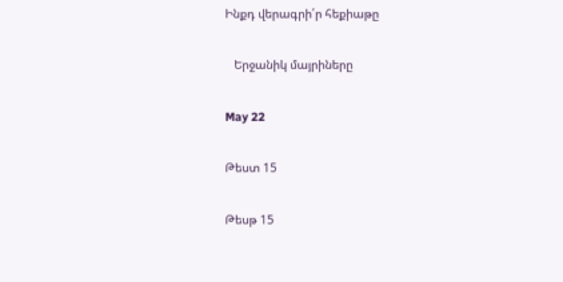Ինքդ վերագրի՛ր հեքիաթը

   Երջանիկ մայրիները

May 22

Թեստ 15

Թեսթ 15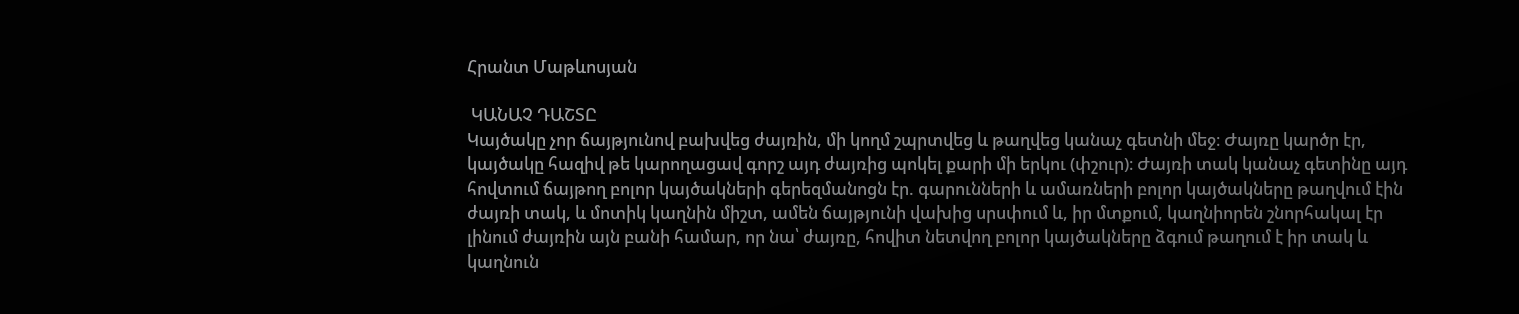Հրանտ Մաթևոսյան

 ԿԱՆԱՉ ԴԱՇՏԸ
Կայծակը չոր ճայթյունով բախվեց ժայռին, մի կողմ շպրտվեց և թաղվեց կանաչ գետնի մեջ։ Ժայռը կարծր էր, կայծակը հազիվ թե կարողացավ գորշ այդ ժայռից պոկել քարի մի երկու (փշուր)։ Ժայռի տակ կանաչ գետինը այդ հովտում ճայթող բոլոր կայծակների գերեզմանոցն էր. գարունների և ամառների բոլոր կայծակները թաղվում էին ժայռի տակ, և մոտիկ կաղնին միշտ, ամեն ճայթյունի վախից սրսփում և, իր մտքում, կաղնիորեն շնորհակալ էր լինում ժայռին այն բանի համար, որ նա՝ ժայռը, հովիտ նետվող բոլոր կայծակները ձգում թաղում է իր տակ և կաղնուն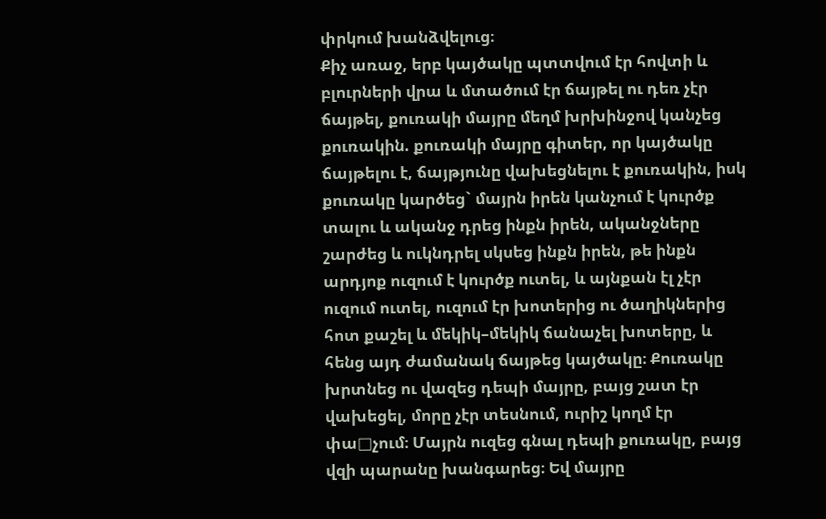փրկում խանձվելուց։
Քիչ առաջ, երբ կայծակը պտտվում էր հովտի և բլուրների վրա և մտածում էր ճայթել ու դեռ չէր ճայթել, քուռակի մայրը մեղմ խրխինջով կանչեց քուռակին. քուռակի մայրը գիտեր, որ կայծակը ճայթելու է, ճայթյունը վախեցնելու է քուռակին, իսկ քուռակը կարծեց` մայրն իրեն կանչում է կուրծք տալու և ականջ դրեց ինքն իրեն, ականջները շարժեց և ուկնդրել սկսեց ինքն իրեն, թե ինքն արդյոք ուզում է կուրծք ուտել, և այնքան էլ չէր ուզում ուտել, ուզում էր խոտերից ու ծաղիկներից հոտ քաշել և մեկիկ–մեկիկ ճանաչել խոտերը, և հենց այդ ժամանակ ճայթեց կայծակը։ Քուռակը խրտնեց ու վազեց դեպի մայրը, բայց շատ էր վախեցել, մորը չէր տեսնում, ուրիշ կողմ էր փա□չում։ Մայրն ուզեց գնալ դեպի քուռակը, բայց վզի պարանը խանգարեց։ Եվ մայրը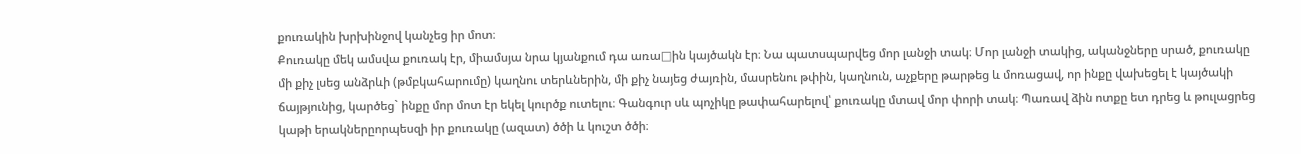քուռակին խրխինջով կանչեց իր մոտ։
Քուռակը մեկ ամսվա քուռակ էր, միամսյա նրա կյանքում դա առա□ին կայծակն էր։ Նա պատսպարվեց մոր լանջի տակ։ Մոր լանջի տակից, ականջները սրած, քուռակը մի քիչ լսեց անձրևի (թմբկահարումը) կաղնու տերևներին, մի քիչ նայեց ժայռին, մասրենու թփին, կաղնուն, աչքերը թարթեց և մոռացավ, որ ինքը վախեցել է կայծակի ճայթյունից, կարծեց` ինքը մոր մոտ էր եկել կուրծք ուտելու։ Գանգուր սև պոչիկը թափահարելով՝ քուռակը մտավ մոր փորի տակ։ Պառավ ձին ոտքը ետ դրեց և թուլացրեց կաթի երակներըորպեսզի իր քուռակը (ազատ) ծծի և կուշտ ծծի։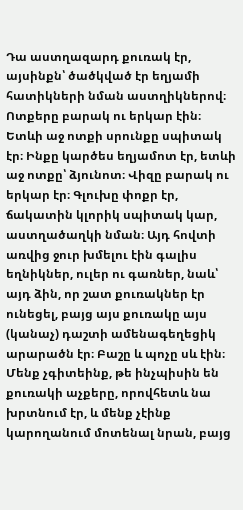Դա աստղազարդ քուռակ էր, այսինքն՝ ծածկված էր եղյամի հատիկների նման աստղիկներով։ Ոտքերը բարակ ու երկար էին։ Ետևի աջ ոտքի սրունքը սպիտակ էր։ Ինքը կարծես եղյամոտ էր, ետևի աջ ոտքը՝ ձյունոտ։ Վիզը բարակ ու երկար էր։ Գլուխը փոքր էր, ճակատին կլորիկ սպիտակ կար, աստղածաղկի նման։ Այդ հովտի առվից ջուր խմելու էին գալիս եղնիկներ, ուլեր ու գառներ, նաև՝ այդ ձին, որ շատ քուռակներ էր ունեցել, բայց այս քուռակը այս (կանաչ) դաշտի ամենագեղեցիկ արարածն էր։ Բաշը և պոչը սև էին։ Մենք չգիտեինք, թե ինչպիսին են քուռակի աչքերը, որովհետև նա խրտնում էր, և մենք չէինք կարողանում մոտենալ նրան, բայց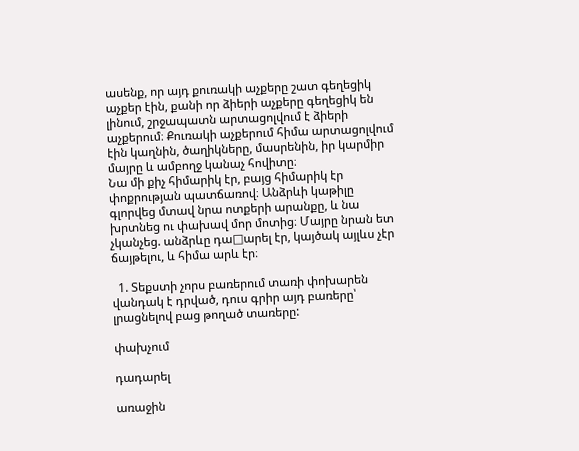ասենք, որ այդ քուռակի աչքերը շատ գեղեցիկ աչքեր էին, քանի որ ձիերի աչքերը գեղեցիկ են լինում, շրջապատն արտացոլվում է ձիերի աչքերում։ Քուռակի աչքերում հիմա արտացոլվում էին կաղնին, ծաղիկները, մասրենին, իր կարմիր մայրը և ամբողջ կանաչ հովիտը։
Նա մի քիչ հիմարիկ էր, բայց հիմարիկ էր փոքրության պատճառով։ Անձրևի կաթիլը գլորվեց մտավ նրա ոտքերի արանքը, և նա խրտնեց ու փախավ մոր մոտից։ Մայրը նրան ետ չկանչեց. անձրևը դա□արել էր, կայծակ այլևս չէր ճայթելու, և հիմա արև էր։

  1. Տեքստի չորս բառերում տառի փոխարեն վանդակ է դրված, դուս գրիր այդ բառերը՝ լրացնելով բաց թողած տառերը:

փախչում

դադարել

առաջին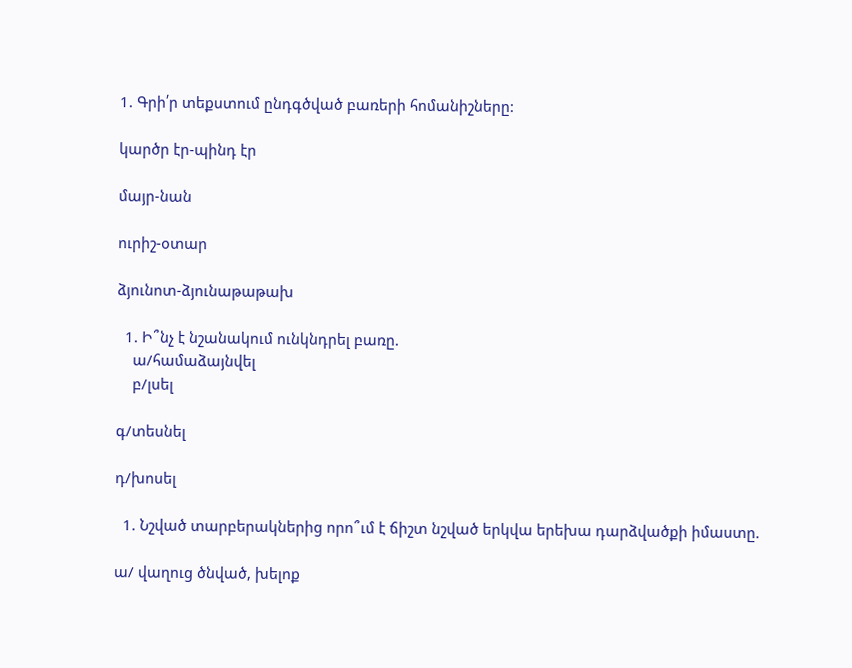1. Գրի՛ր տեքստում ընդգծված բառերի հոմանիշները:

կարծր էր-պինդ էր

մայր-նան

ուրիշ-օտար

ձյունոտ-ձյունաթաթախ

  1. Ի՞նչ է նշանակում ունկնդրել բառը.
    ա/համաձայնվել
    բ/լսել

գ/տեսնել

դ/խոսել

  1. Նշված տարբերակներից որո՞ւմ է ճիշտ նշված երկվա երեխա դարձվածքի իմաստը.

ա/ վաղուց ծնված, խելոք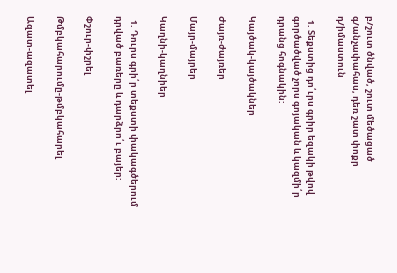բ/շուտ ծնված, շուտ մեծացած
գ/անչափահաս, դեռ շատ փոքր
դ/իմաստուն

  1. Տեքստից դո՛ւրս գրիր եզակի թվով գործածված չորս գոյական և կազմի՛ր դրանց հոգնակին:

Կայծակ-կայծակներ

Ժայռ-ժայռեր

Մայր-մայրեր

Կաղնի-կաղնիեր

  1. Դուրս գրի՛ր տեքստի փակագծերում դրված բառերը և դարձրո՛ւ բայեր:

Փշուր-փշրել

Թմբկահարումը-թմբկահարել

Ազատ-ազատել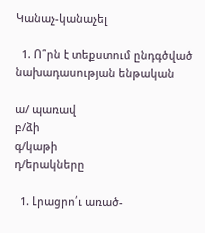Կանաչ-կանաչել

  1. Ո՞րն է տեքստում ընդգծված նախադասության ենթական

ա/ պառավ
բ/ձի
գ/կաթի
դ/երակները

  1. Լրացրո՛ւ առած-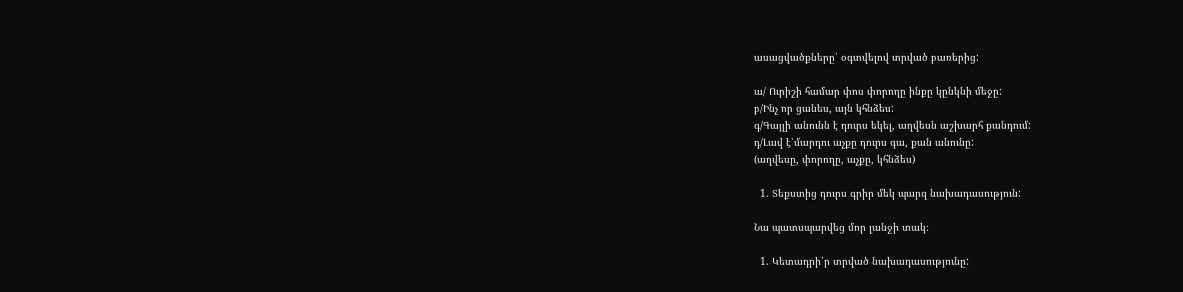ասացվածքները՝ օգտվելով տրված բառերից:

ա/ Ուրիշի համար փոս փորողը ինքը կընկնի մեջը:
բ/Ինչ որ ցանես, այն կհնձես:
գ/Գայլի անունն է դուրս եկել, աղվեսն աշխարհ քանդում:
դ/Լավ է՝մարդու աչքը դուրս գա, քան անունը:
(աղվեսը, փորողը, աչքը, կհնձես)

  1. Տեքստից դուրս գրիր մեկ պարզ նախադասություն:

Նա պատսպարվեց մոր լանջի տակ։

  1. Կետադրի՛ր տրված նախադասությունը: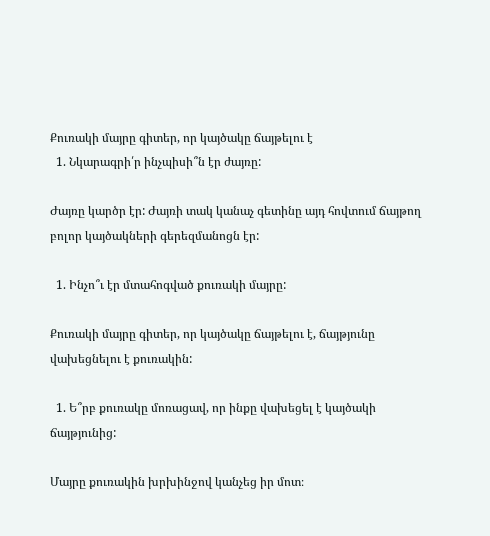Քուռակի մայրը գիտեր, որ կայծակը ճայթելու է
  1. Նկարագրի՛ր ինչպիսի՞ն էր ժայռը:

Ժայռը կարծր էր: Ժայռի տակ կանաչ գետինը այդ հովտում ճայթող բոլոր կայծակների գերեզմանոցն էր:

  1. Ինչո՞ւ էր մտահոգված քուռակի մայրը:

Քուռակի մայրը գիտեր, որ կայծակը ճայթելու է, ճայթյունը վախեցնելու է քուռակին:

  1. Ե՞րբ քուռակը մոռացավ, որ ինքը վախեցել է կայծակի ճայթյունից:

Մայրը քուռակին խրխինջով կանչեց իր մոտ։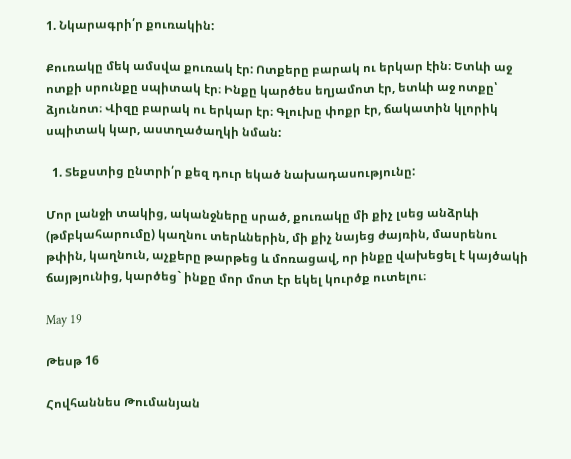1. Նկարագրի՛ր քուռակին:

Քուռակը մեկ ամսվա քուռակ էր: Ոտքերը բարակ ու երկար էին։ Ետևի աջ ոտքի սրունքը սպիտակ էր։ Ինքը կարծես եղյամոտ էր, ետևի աջ ոտքը՝ ձյունոտ։ Վիզը բարակ ու երկար էր։ Գլուխը փոքր էր, ճակատին կլորիկ սպիտակ կար, աստղածաղկի նման:

  1. Տեքստից ընտրի՛ր քեզ դուր եկած նախադասությունը:

Մոր լանջի տակից, ականջները սրած, քուռակը մի քիչ լսեց անձրևի (թմբկահարումը) կաղնու տերևներին, մի քիչ նայեց ժայռին, մասրենու թփին, կաղնուն, աչքերը թարթեց և մոռացավ, որ ինքը վախեցել է կայծակի ճայթյունից, կարծեց` ինքը մոր մոտ էր եկել կուրծք ուտելու։

May 19

Թեսթ 16

Հովհաննես Թումանյան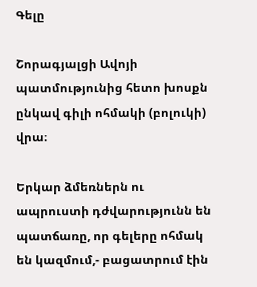Գելը

Շորագյալցի Ավոյի պատմությունից հետո խոսքն ընկավ գիլի ոհմակի (բոլուկի) վրա։

Երկար ձմեռներն ու ապրուստի դժվարությունն են պատճառը, որ գելերը ոհմակ են կազմում,- բացատրում էին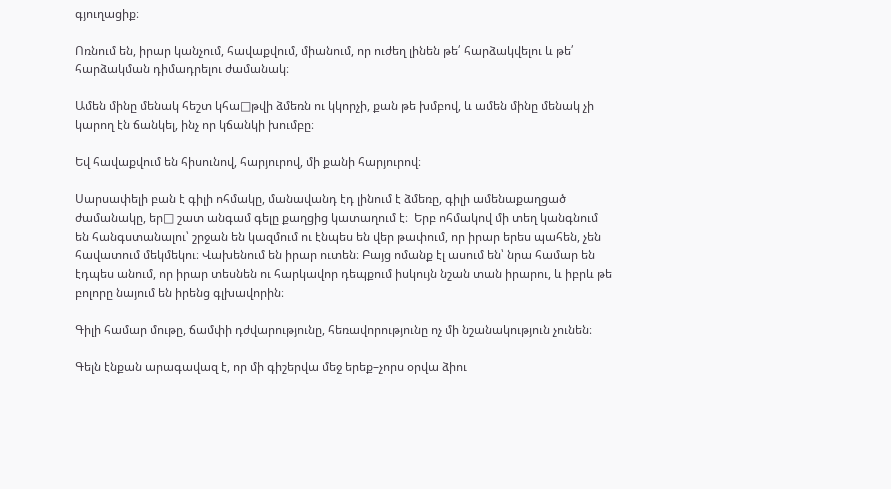գյուղացիք։

Ոռնում են, իրար կանչում, հավաքվում, միանում, որ ուժեղ լինեն թե՛ հարձակվելու և թե՛ հարձակման դիմադրելու ժամանակ։

Ամեն մինը մենակ հեշտ կհա□թվի ձմեռն ու կկորչի, քան թե խմբով, և ամեն մինը մենակ չի կարող էն ճանկել, ինչ որ կճանկի խումբը։

Եվ հավաքվում են հիսունով, հարյուրով, մի քանի հարյուրով։

Սարսափելի բան է գիլի ոհմակը, մանավանդ էդ լինում է ձմեռը, գիլի ամենաքաղցած ժամանակը, եր□ շատ անգամ գելը քաղցից կատաղում է։  Երբ ոհմակով մի տեղ կանգնում են հանգստանալու՝ շրջան են կազմում ու էնպես են վեր թափում, որ իրար երես պահեն, չեն հավատում մեկմեկու։ Վախենում են իրար ուտեն։ Բայց ոմանք էլ ասում են՝ նրա համար են էդպես անում, որ իրար տեսնեն ու հարկավոր դեպքում իսկույն նշան տան իրարու, և իբրև թե բոլորը նայում են իրենց գլխավորին։

Գիլի համար մութը, ճամփի դժվարությունը, հեռավորությունը ոչ մի նշանակություն չունեն։

Գելն էնքան արագավազ է, որ մի գիշերվա մեջ երեք–չորս օրվա ձիու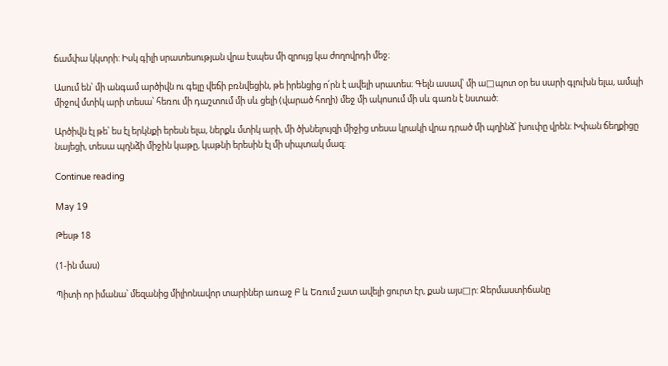ճամփա կկտրի: Իսկ գիլի սրատեսության վրա էսպես մի զրույց կա ժողովրդի մեջ։

Ասում են՝ մի անգամ արծիվն ու գելը վեճի բռնվեցին, թե իրենցից ո՛րն է ավելի սրատես։ Գելն ասավ՝ մի ա□պոտ օր ես սարի գլուխն ելա, ամպի միջով մտիկ արի տեսա՝ հեռու մի դաշտում մի սև ցելի (վարած հողի) մեջ մի ակոսում մի սև գառն է նստած։

Արծիվն էլ թե՝ ես էլ երկնքի երեսն ելա, ներքև մտիկ արի, մի ծխնելույզի միջից տեսա կրակի վրա դրած մի պղինձ՝ խուփը վրեն։ Խփան ճեղքիցը նայեցի, տեսա պղնձի միջին կաթը, կաթնի երեսին էլ մի սիպտակ մազ։

Continue reading

May 19

Թեսթ 18

(1-ին մաս)

Պիտի որ իմանա՝ մեզանից միլիոնավոր տարիներ առաջ Բ և Եռում շատ ավելի ցուրտ էր, քան այս□ր: Ջերմաստիճանը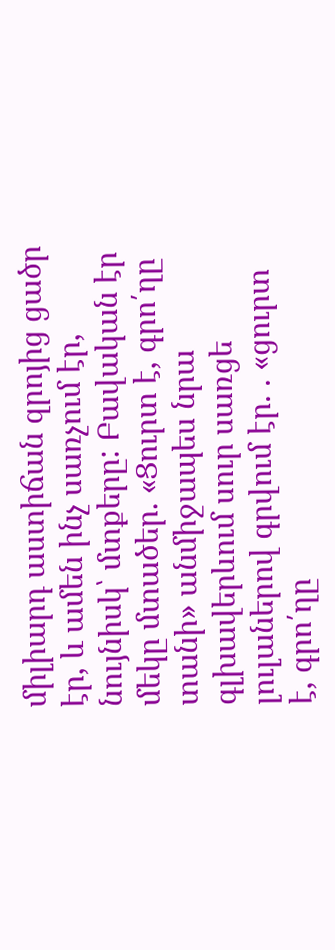միլիարդ աստիճան զրոյից ցածր էր, և ամեն ինչ սառչում էր, նույնիսկ՝ մտքերը: Բավական էր մեկը մտածեր. «Ցուրտ է, գրո՛ղը տանի» անմիջապես նրա  գլխավերևում սուր սառցե լուլաներով գրվում էր. . «ցուրտ է, գրո՛ղը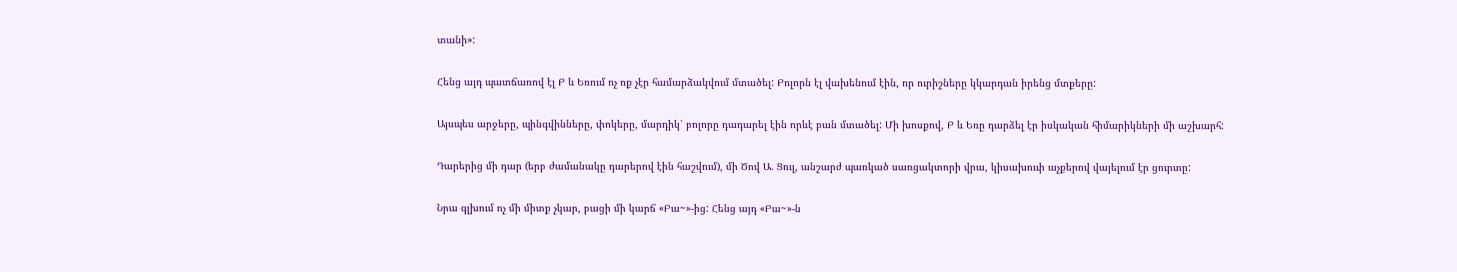տանի»:

Հենց այդ պատճառով էլ Բ և Եռում ոչ ոք չէր համարձակվում մտածել: Բոլորն էլ վախենում էին, որ ուրիշները կկարդան իրենց մտքերը:

Այսպես արջերը, պինգվինները, փոկերը, մարդիկ՝ բոլորը դադարել էին որևէ բան մտածել: Մի խոսքով, Բ և Եռը դարձել էր իսկական հիմարիկների մի աշխարհ:

Դարերից մի դար (երբ ժամանակը դարերով էին հաշվում), մի Ծով Ա. Ցուլ, անշարժ պառկած սառցակտորի վրա, կիսախուփ աչքերով վայելում էր ցուրտը:

Նրա գլխում ոչ մի միտք չկար, բացի մի կարճ «Բա~»-ից: Հենց այդ «Բա~»-ն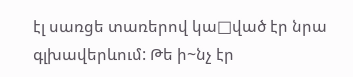էլ սառցե տառերով կա□ված էր նրա գլխավերևում: Թե ի~նչ էր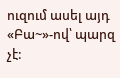ուզում ասել այդ «Բա~»-ով՝ պարզ չէ: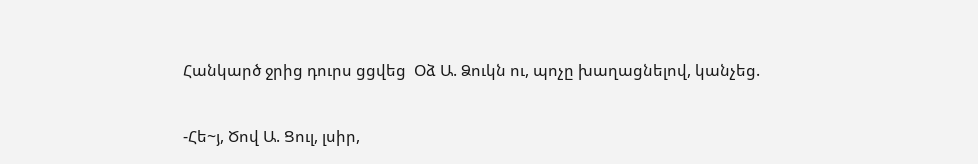Հանկարծ ջրից դուրս ցցվեց  Օձ Ա. Ձուկն ու, պոչը խաղացնելով, կանչեց.

-Հե~յ, Ծով Ա. Ցուլ, լսիր,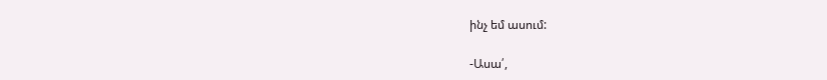ինչ եմ ասում:

-Ասա՛,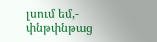լսում եմ,- փնթփնթաց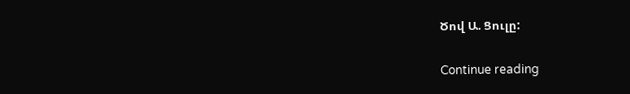Ծով Ա. Ցուլը:

Continue reading